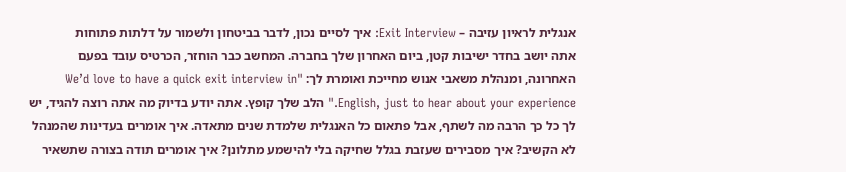אנגלית לראיון עזיבה – Exit Interview: איך לסיים נכון, לדבר בביטחון ולשמור על דלתות פתוחות
אתה יושב בחדר ישיבות קטן, ביום האחרון שלך בחברה. המחשב כבר הוחזר, הכרטיס עובד בפעם האחרונה, ומנהלת משאבי אנוש מחייכת ואומרת לך: "We’d love to have a quick exit interview in English, just to hear about your experience." הלב שלך קופץ. אתה יודע בדיוק מה אתה רוצה להגיד, יש לך כל כך הרבה מה לשתף, אבל פתאום כל האנגלית שלמדת שנים מתאדה. איך אומרים בעדינות שהמנהל לא הקשיב? איך מסבירים שעזבת בגלל שחיקה בלי להישמע מתלונן? איך אומרים תודה בצורה שתשאיר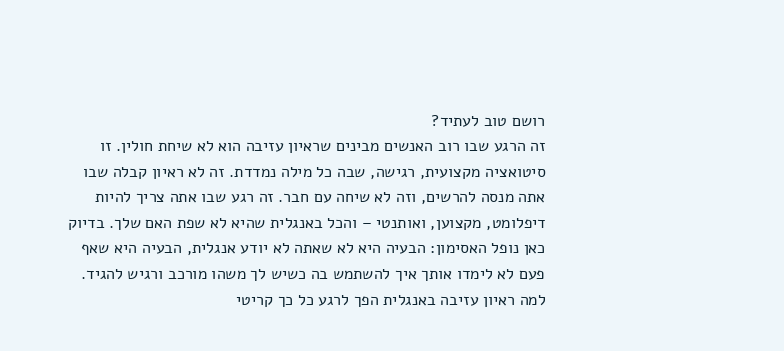רושם טוב לעתיד?
זה הרגע שבו רוב האנשים מבינים שראיון עזיבה הוא לא שיחת חולין. זו סיטואציה מקצועית, רגישה, שבה כל מילה נמדדת. זה לא ראיון קבלה שבו אתה מנסה להרשים, וזה לא שיחה עם חבר. זה רגע שבו אתה צריך להיות דיפלומט, מקצוען, ואותנטי – והכל באנגלית שהיא לא שפת האם שלך. בדיוק כאן נופל האסימון: הבעיה היא לא שאתה לא יודע אנגלית, הבעיה היא שאף פעם לא לימדו אותך איך להשתמש בה כשיש לך משהו מורכב ורגיש להגיד.
למה ראיון עזיבה באנגלית הפך לרגע כל כך קריטי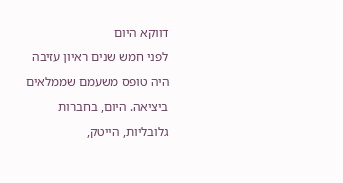דווקא היום
לפני חמש שנים ראיון עזיבה היה טופס משעמם שממלאים ביציאה. היום, בחברות גלובליות, הייטק,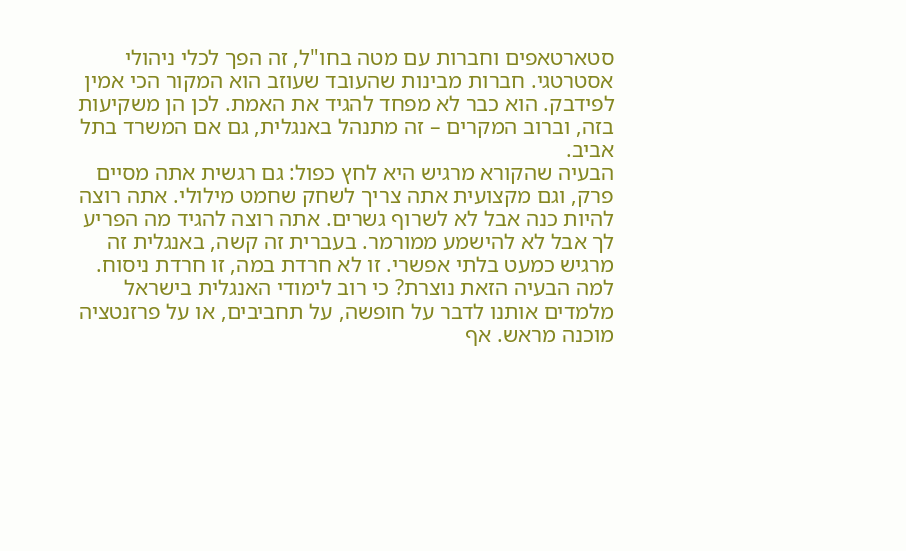סטארטאפים וחברות עם מטה בחו"ל, זה הפך לכלי ניהולי אסטרטגי. חברות מבינות שהעובד שעוזב הוא המקור הכי אמין לפידבק. הוא כבר לא מפחד להגיד את האמת. לכן הן משקיעות בזה, וברוב המקרים – זה מתנהל באנגלית, גם אם המשרד בתל אביב.
הבעיה שהקורא מרגיש היא לחץ כפול: גם רגשית אתה מסיים פרק, וגם מקצועית אתה צריך לשחק שחמט מילולי. אתה רוצה להיות כנה אבל לא לשרוף גשרים. אתה רוצה להגיד מה הפריע לך אבל לא להישמע ממורמר. בעברית זה קשה, באנגלית זה מרגיש כמעט בלתי אפשרי. זו לא חרדת במה, זו חרדת ניסוח.
למה הבעיה הזאת נוצרת? כי רוב לימודי האנגלית בישראל מלמדים אותנו לדבר על חופשה, על תחביבים, או על פרזנטציה מוכנה מראש. אף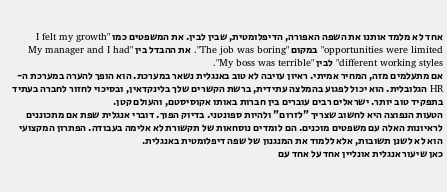אחד לא מלמד אותנו את השפה האפורה, הדיפלומטית, שבין לבין. את המשפטים כמו "I felt my growth opportunities were limited" במקום "The job was boring". את ההבדל בין "My manager and I had different working styles" לבין "My boss was terrible".
אם מתעלמים מזה, המחיר אמיתי. ראיון עזיבה לא טוב באנגלית נשאר במערכת. הוא הופך להערה במערכת ה-HR הגלובלית. הוא יכול לפגוע בהמלצה עתידית, ברשת הקשרים שלך בלינקדאין, ובסיכוי לחזור לחברה בעתיד בתפקיד טוב יותר. ישראלים רבים עוברים בין חברות באותו אקוסיסטם, והעולם קטן.
הטעות הנפוצה היא לחשוב שצריך "לזרום" ולהיות ספונטני. בדיוק הפוך. דוברי אנגלית שפת אם מתכוננים לראיונות האלה עם משפטים מוכנים. הם לומדים נוסחאות של תקשורת לא אלימה בעבודה. הפתרון המקצועי הוא לא לשנן תשובות, אלא ללמוד את המנגנון של שפה דיפלומטית באנגלית.
כאן שיעור אנגלית אונליין אחד על אחד עם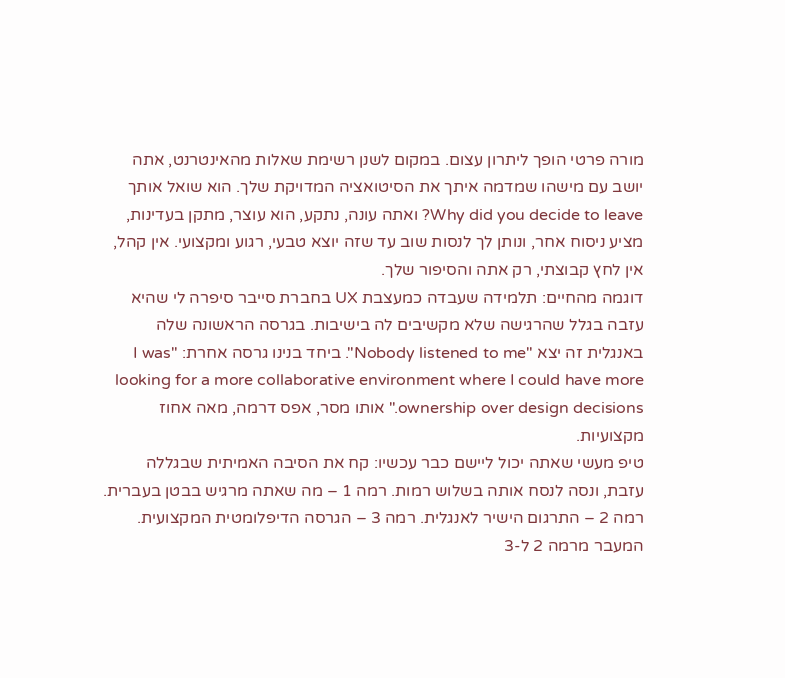מורה פרטי הופך ליתרון עצום. במקום לשנן רשימת שאלות מהאינטרנט, אתה יושב עם מישהו שמדמה איתך את הסיטואציה המדויקת שלך. הוא שואל אותך Why did you decide to leave? ואתה עונה, נתקע, הוא עוצר, מתקן בעדינות, מציע ניסוח אחר, ונותן לך לנסות שוב עד שזה יוצא טבעי, רגוע ומקצועי. אין קהל, אין לחץ קבוצתי, רק אתה והסיפור שלך.
דוגמה מהחיים: תלמידה שעבדה כמעצבת UX בחברת סייבר סיפרה לי שהיא עזבה בגלל שהרגישה שלא מקשיבים לה בישיבות. בגרסה הראשונה שלה באנגלית זה יצא "Nobody listened to me". ביחד בנינו גרסה אחרת: "I was looking for a more collaborative environment where I could have more ownership over design decisions." אותו מסר, אפס דרמה, מאה אחוז מקצועיות.
טיפ מעשי שאתה יכול ליישם כבר עכשיו: קח את הסיבה האמיתית שבגללה עזבת, ונסה לנסח אותה בשלוש רמות. רמה 1 – מה שאתה מרגיש בבטן בעברית. רמה 2 – התרגום הישיר לאנגלית. רמה 3 – הגרסה הדיפלומטית המקצועית. המעבר מרמה 2 ל-3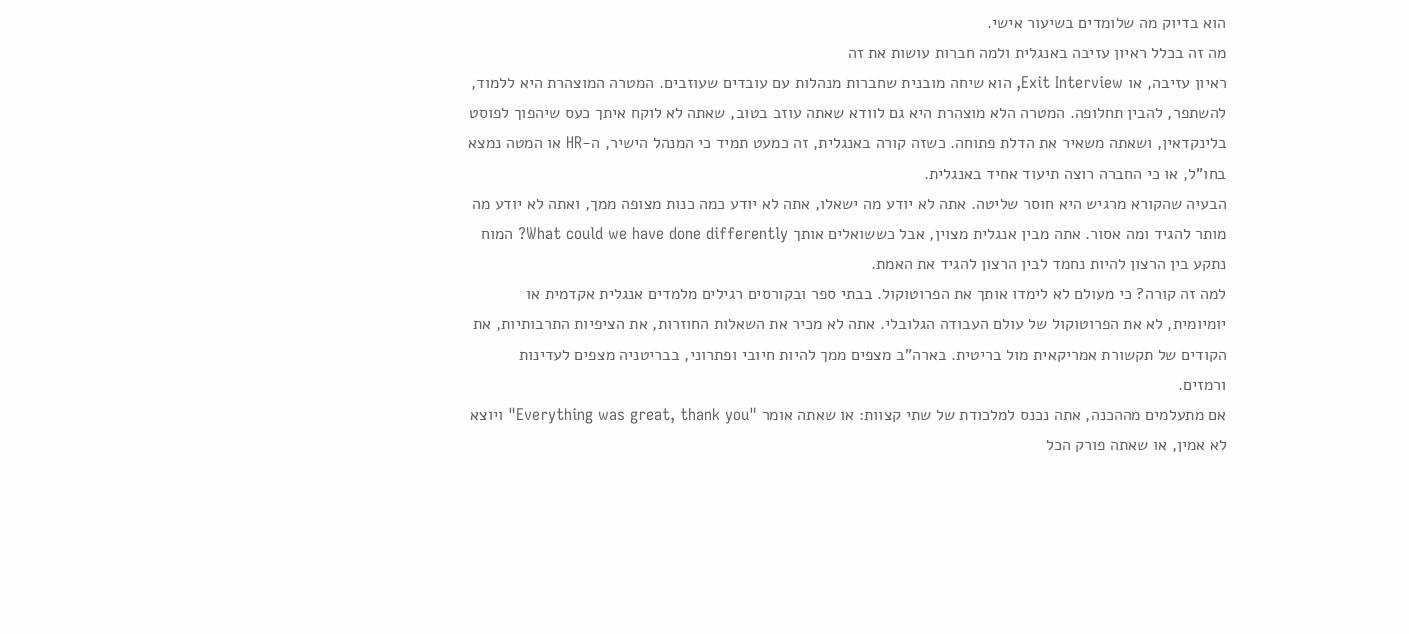הוא בדיוק מה שלומדים בשיעור אישי.
מה זה בכלל ראיון עזיבה באנגלית ולמה חברות עושות את זה
ראיון עזיבה, או Exit Interview, הוא שיחה מובנית שחברות מנהלות עם עובדים שעוזבים. המטרה המוצהרת היא ללמוד, להשתפר, להבין תחלופה. המטרה הלא מוצהרת היא גם לוודא שאתה עוזב בטוב, שאתה לא לוקח איתך כעס שיהפוך לפוסט בלינקדאין, ושאתה משאיר את הדלת פתוחה. כשזה קורה באנגלית, זה כמעט תמיד כי המנהל הישיר, ה-HR או המטה נמצא בחו"ל, או כי החברה רוצה תיעוד אחיד באנגלית.
הבעיה שהקורא מרגיש היא חוסר שליטה. אתה לא יודע מה ישאלו, אתה לא יודע כמה כנות מצופה ממך, ואתה לא יודע מה מותר להגיד ומה אסור. אתה מבין אנגלית מצוין, אבל כששואלים אותך What could we have done differently? המוח נתקע בין הרצון להיות נחמד לבין הרצון להגיד את האמת.
למה זה קורה? כי מעולם לא לימדו אותך את הפרוטוקול. בבתי ספר ובקורסים רגילים מלמדים אנגלית אקדמית או יומיומית, לא את הפרוטוקול של עולם העבודה הגלובלי. אתה לא מכיר את השאלות החוזרות, את הציפיות התרבותיות, את הקודים של תקשורת אמריקאית מול בריטית. בארה"ב מצפים ממך להיות חיובי ופתרוני, בבריטניה מצפים לעדינות ורמזים.
אם מתעלמים מההכנה, אתה נכנס למלכודת של שתי קצוות: או שאתה אומר "Everything was great, thank you" ויוצא לא אמין, או שאתה פורק הכל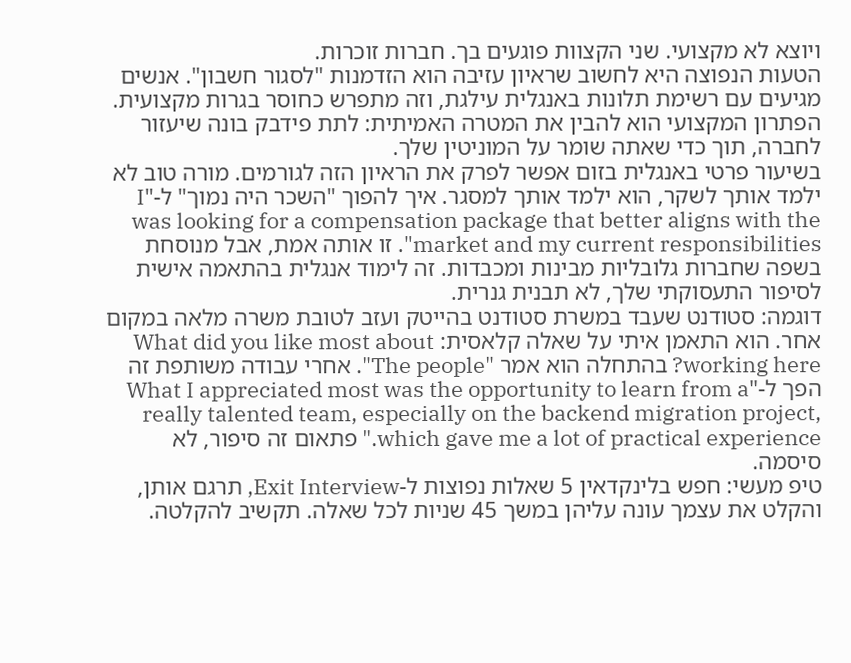ויוצא לא מקצועי. שני הקצוות פוגעים בך. חברות זוכרות.
הטעות הנפוצה היא לחשוב שראיון עזיבה הוא הזדמנות "לסגור חשבון". אנשים מגיעים עם רשימת תלונות באנגלית עילגת, וזה מתפרש כחוסר בגרות מקצועית. הפתרון המקצועי הוא להבין את המטרה האמיתית: לתת פידבק בונה שיעזור לחברה, תוך כדי שאתה שומר על המוניטין שלך.
בשיעור פרטי באנגלית בזום אפשר לפרק את הראיון הזה לגורמים. מורה טוב לא ילמד אותך לשקר, הוא ילמד אותך למסגר. איך להפוך "השכר היה נמוך" ל-"I was looking for a compensation package that better aligns with the market and my current responsibilities". זו אותה אמת, אבל מנוסחת בשפה שחברות גלובליות מבינות ומכבדות. זה לימוד אנגלית בהתאמה אישית לסיפור התעסוקתי שלך, לא תבנית גנרית.
דוגמה: סטודנט שעבד במשרת סטודנט בהייטק ועזב לטובת משרה מלאה במקום אחר. הוא התאמן איתי על שאלה קלאסית: What did you like most about working here? בהתחלה הוא אמר "The people". אחרי עבודה משותפת זה הפך ל-"What I appreciated most was the opportunity to learn from a really talented team, especially on the backend migration project, which gave me a lot of practical experience." פתאום זה סיפור, לא סיסמה.
טיפ מעשי: חפש בלינקדאין 5 שאלות נפוצות ל-Exit Interview, תרגם אותן, והקלט את עצמך עונה עליהן במשך 45 שניות לכל שאלה. תקשיב להקלטה.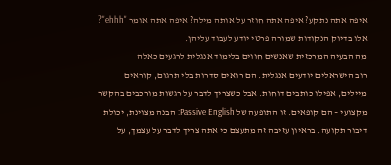איפה אתה נתקע? איפה אתה חוזר על אותה מילה? איפה אתה אומר "ehhh"? אלו בדיוק הנקודות שמורה פרטי יודע לעבוד עליהן.
מה הבעיה המרכזית שאנשים חווים בלימוד אנגלית לרגעים כאלה
רוב הישראלים יודעים אנגלית. הם רואים סדרות בלי תרגום, קוראים מיילים, אפילו כותבים דוחות. אבל כשצריך לדבר על רגשות מורכבים בהקשר מקצועי – הם קופאים. זו התופעה של Passive English: הבנה מצוינת, יכולת דיבור תקועה. בראיון עזיבה זה מתעצם כי אתה צריך לדבר על עצמך, על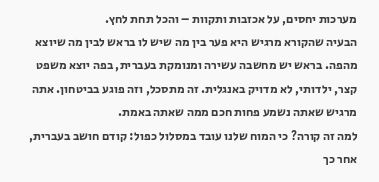מערכות יחסים, על אכזבות ותקוות – והכל תחת לחץ.
הבעיה שהקורא מרגיש היא פער בין מה שיש לו בראש לבין מה שיוצא מהפה. בראש יש מחשבה עשירה ומנומקת בעברית, בפה יוצא משפט קצר, ילדותי, לא מדויק באנגלית. זה מתסכל, וזה פוגע בביטחון. אתה מרגיש שאתה נשמע פחות חכם ממה שאתה באמת.
למה זה קורה? כי המוח שלנו עובד במסלול כפול: קודם חושב בעברית, אחר כך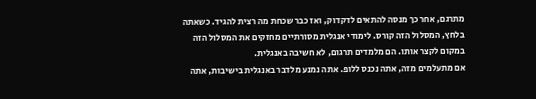מתרגם, אחר כך מנסה להתאים לדקדוק, ואז כבר שכחת מה רצית להגיד. כשאתה בלחץ, המסלול הזה קורס. לימודי אנגלית מסורתיים מחזקים את המסלול הזה במקום לקצר אותו. הם מלמדים תרגום, לא חשיבה באנגלית.
אם מתעלמים מזה, אתה נכנס ללופ. אתה נמנע מלדבר באנגלית בישיבות, אתה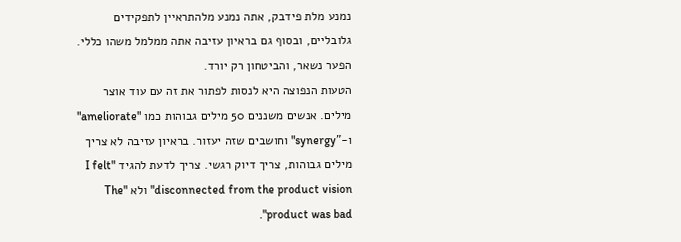נמנע מלת פידבק, אתה נמנע מלהתראיין לתפקידים גלובליים, ובסוף גם בראיון עזיבה אתה ממלמל משהו כללי. הפער נשאר, והביטחון רק יורד.
הטעות הנפוצה היא לנסות לפתור את זה עם עוד אוצר מילים. אנשים משננים 50 מילים גבוהות כמו "ameliorate" ו-"synergy" וחושבים שזה יעזור. בראיון עזיבה לא צריך מילים גבוהות, צריך דיוק רגשי. צריך לדעת להגיד "I felt disconnected from the product vision" ולא "The product was bad".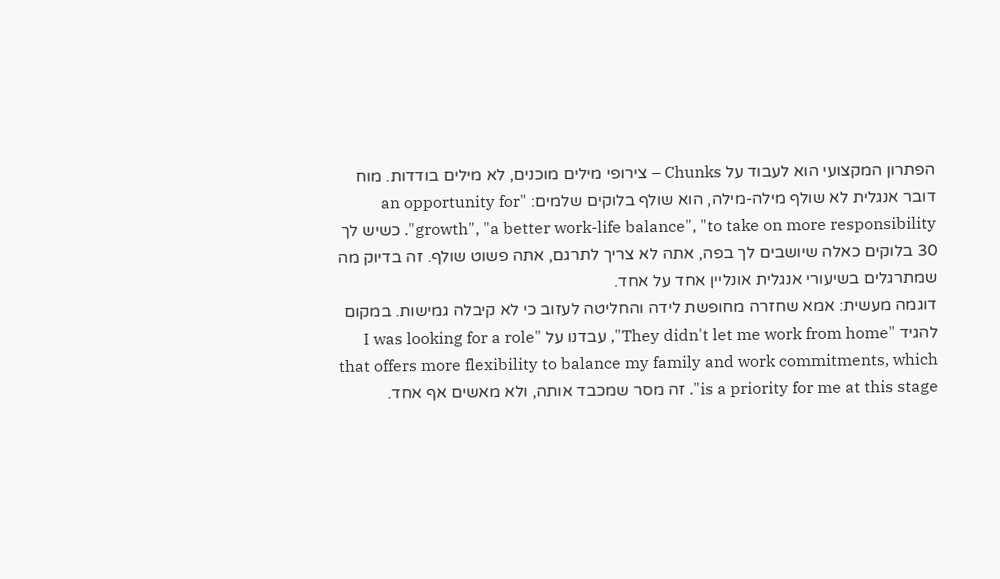הפתרון המקצועי הוא לעבוד על Chunks – צירופי מילים מוכנים, לא מילים בודדות. מוח דובר אנגלית לא שולף מילה-מילה, הוא שולף בלוקים שלמים: "an opportunity for growth", "a better work-life balance", "to take on more responsibility". כשיש לך 30 בלוקים כאלה שיושבים לך בפה, אתה לא צריך לתרגם, אתה פשוט שולף. זה בדיוק מה שמתרגלים בשיעורי אנגלית אונליין אחד על אחד.
דוגמה מעשית: אמא שחזרה מחופשת לידה והחליטה לעזוב כי לא קיבלה גמישות. במקום להגיד "They didn't let me work from home", עבדנו על "I was looking for a role that offers more flexibility to balance my family and work commitments, which is a priority for me at this stage". זה מסר שמכבד אותה, ולא מאשים אף אחד.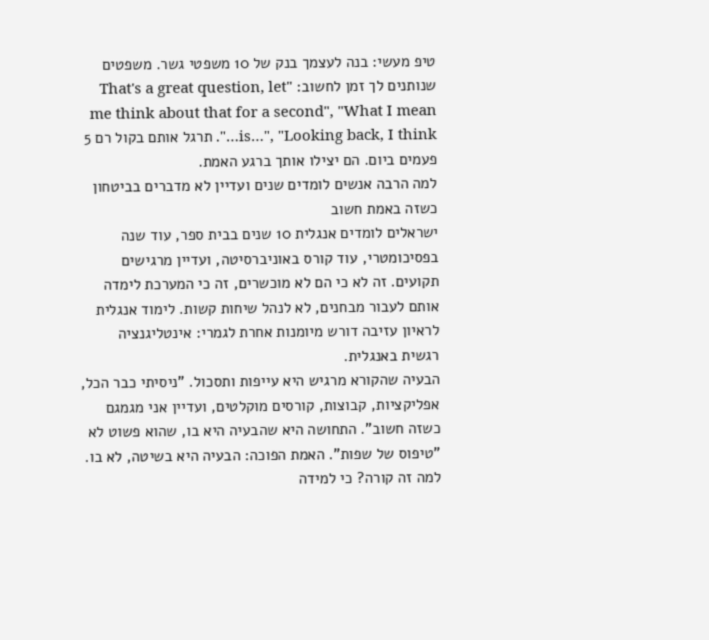טיפ מעשי: בנה לעצמך בנק של 10 משפטי גשר. משפטים שנותנים לך זמן לחשוב: "That's a great question, let me think about that for a second", "What I mean is…", "Looking back, I think…". תרגל אותם בקול רם 5 פעמים ביום. הם יצילו אותך ברגע האמת.
למה הרבה אנשים לומדים שנים ועדיין לא מדברים בביטחון כשזה באמת חשוב
ישראלים לומדים אנגלית 10 שנים בבית ספר, עוד שנה בפסיכומטרי, עוד קורס באוניברסיטה, ועדיין מרגישים תקועים. זה לא כי הם לא מוכשרים, זה כי המערכת לימדה אותם לעבור מבחנים, לא לנהל שיחות קשות. לימוד אנגלית לראיון עזיבה דורש מיומנות אחרת לגמרי: אינטליגנציה רגשית באנגלית.
הבעיה שהקורא מרגיש היא עייפות ותסכול. "ניסיתי כבר הכל, אפליקציות, קבוצות, קורסים מוקלטים, ועדיין אני מגמגם כשזה חשוב". התחושה היא שהבעיה היא בו, שהוא פשוט לא "טיפוס של שפות". האמת הפוכה: הבעיה היא בשיטה, לא בו.
למה זה קורה? כי למידה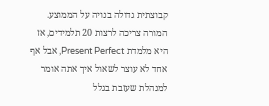קבוצתית גדולה בנויה על הממוצע. המורה צריכה לרצות 20 תלמידים, אז היא מלמדת Present Perfect, אבל אף אחד לא עוצר לשאול איך אתה אומר למנהלת שעזבת בגלל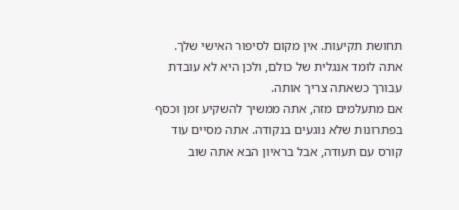תחושת תקיעות. אין מקום לסיפור האישי שלך. אתה לומד אנגלית של כולם, ולכן היא לא עובדת עבורך כשאתה צריך אותה.
אם מתעלמים מזה, אתה ממשיך להשקיע זמן וכסף בפתרונות שלא נוגעים בנקודה. אתה מסיים עוד קורס עם תעודה, אבל בראיון הבא אתה שוב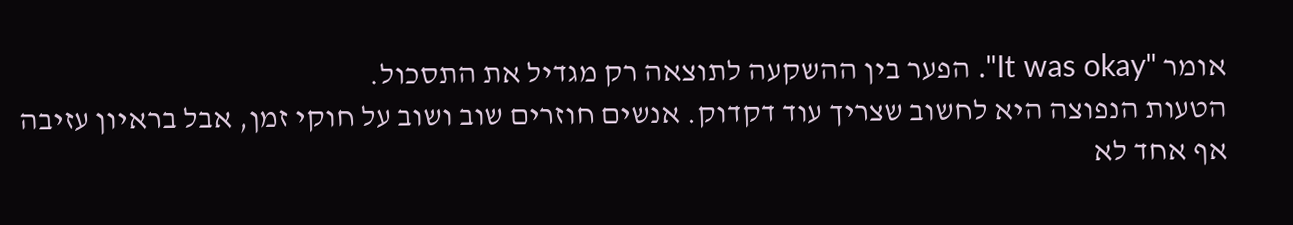אומר "It was okay". הפער בין ההשקעה לתוצאה רק מגדיל את התסכול.
הטעות הנפוצה היא לחשוב שצריך עוד דקדוק. אנשים חוזרים שוב ושוב על חוקי זמן, אבל בראיון עזיבה אף אחד לא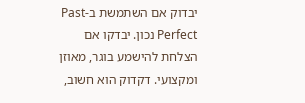יבדוק אם השתמשת ב-Past Perfect נכון. יבדקו אם הצלחת להישמע בוגר, מאוזן ומקצועי. דקדוק הוא חשוב,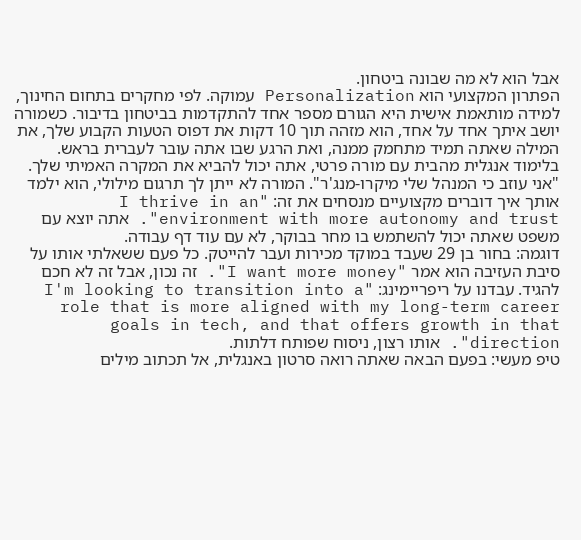אבל הוא לא מה שבונה ביטחון.
הפתרון המקצועי הוא Personalization עמוקה. לפי מחקרים בתחום החינוך, למידה מותאמת אישית היא הגורם מספר אחד להתקדמות בביטחון בדיבור. כשמורה יושב איתך אחד על אחד, הוא מזהה תוך 10 דקות את דפוס הטעות הקבוע שלך, את המילה שאתה תמיד מתחמק ממנה, ואת הרגע שבו אתה עובר לעברית בראש.
בלימוד אנגלית מהבית עם מורה פרטי, אתה יכול להביא את המקרה האמיתי שלך. "אני עוזב כי המנהל שלי מיקרו-מנג'ר". המורה לא ייתן לך תרגום מילולי, הוא ילמד אותך איך דוברים מקצועיים מנסחים את זה: "I thrive in an environment with more autonomy and trust". אתה יוצא עם משפט שאתה יכול להשתמש בו מחר בבוקר, לא עם עוד דף עבודה.
דוגמה: בחור בן 29 שעבד במוקד מכירות ועבר להייטק. כל פעם ששאלתי אותו על סיבת העזיבה הוא אמר "I want more money". זה נכון, אבל זה לא חכם להגיד. עבדנו על ריפריימינג: "I'm looking to transition into a role that is more aligned with my long-term career goals in tech, and that offers growth in that direction". אותו רצון, ניסוח שפותח דלתות.
טיפ מעשי: בפעם הבאה שאתה רואה סרטון באנגלית, אל תכתוב מילים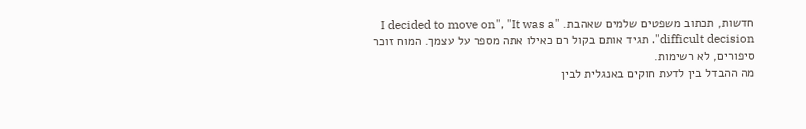חדשות, תכתוב משפטים שלמים שאהבת. "I decided to move on", "It was a difficult decision". תגיד אותם בקול רם כאילו אתה מספר על עצמך. המוח זוכר סיפורים, לא רשימות.
מה ההבדל בין לדעת חוקים באנגלית לבין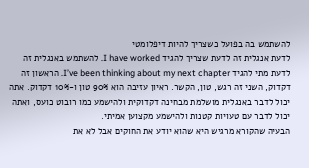להשתמש בה בפועל כשצריך להיות דיפלומטי
לדעת אנגלית זה לדעת שצריך להגיד I have worked. להשתמש באנגלית זה לדעת מתי להגיד I’ve been thinking about my next chapter. הראשון זה דקדוק, השני זה רגש, טון, הקשר. ראיון עזיבה הוא 90% טון ו-10% דקדוק. אתה יכול לדבר באנגלית מושלמת מבחינה דקדוקית ולהישמע כמו רובוט כועס, ואתה יכול לדבר עם טעויות קטנות ולהישמע מקצוען אמיתי.
הבעיה שהקורא מרגיש היא שהוא יודע את החוקים אבל לא את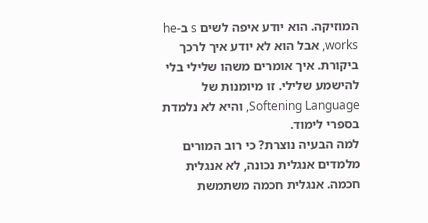המוזיקה. הוא יודע איפה לשים s ב-he works, אבל הוא לא יודע איך לרכך ביקורת. איך אומרים משהו שלילי בלי להישמע שלילי. זו מיומנות של Softening Language, והיא לא נלמדת בספרי לימוד.
למה הבעיה נוצרת? כי רוב המורים מלמדים אנגלית נכונה, לא אנגלית חכמה. אנגלית חכמה משתמשת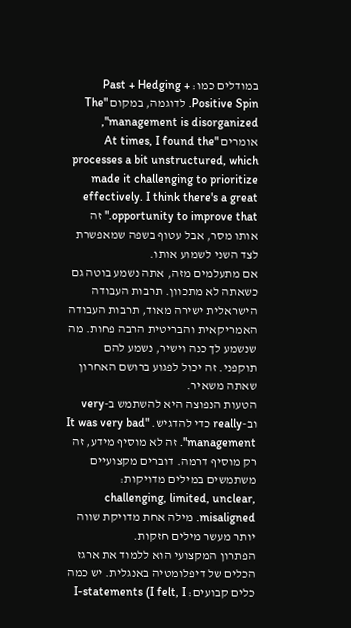במודלים כמו: Past + Hedging + Positive Spin. לדוגמה, במקום "The management is disorganized", אומרים "At times, I found the processes a bit unstructured, which made it challenging to prioritize effectively. I think there's a great opportunity to improve that." זה אותו מסר, אבל עטוף בשפה שמאפשרת לצד השני לשמוע אותו.
אם מתעלמים מזה, אתה נשמע בוטה גם כשאתה לא מתכוון. תרבות העבודה הישראלית ישירה מאוד, תרבות העבודה האמריקאית והבריטית הרבה פחות. מה שנשמע לך כנה וישיר, נשמע להם תוקפני. זה יכול לפגוע ברושם האחרון שאתה משאיר.
הטעות הנפוצה היא להשתמש ב-very וב-really כדי להדגיש. "It was very bad management". זה לא מוסיף מידע, זה רק מוסיף דרמה. דוברים מקצועיים משתמשים במילים מדויקות: challenging, limited, unclear, misaligned. מילה אחת מדויקת שווה יותר מעשר מילים חזקות.
הפתרון המקצועי הוא ללמוד את ארגז הכלים של דיפלומטיה באנגלית. יש כמה כלים קבועים: I-statements (I felt, I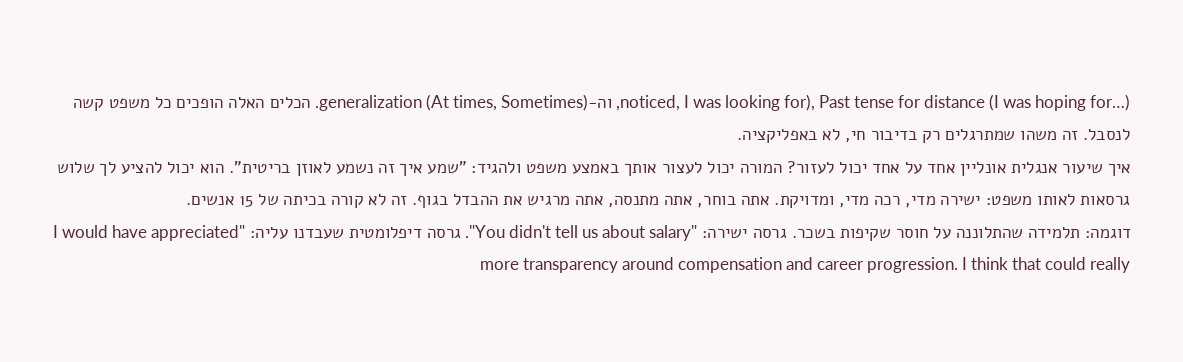noticed, I was looking for), Past tense for distance (I was hoping for…), וה-generalization (At times, Sometimes). הכלים האלה הופכים כל משפט קשה לנסבל. זה משהו שמתרגלים רק בדיבור חי, לא באפליקציה.
איך שיעור אנגלית אונליין אחד על אחד יכול לעזור? המורה יכול לעצור אותך באמצע משפט ולהגיד: "שמע איך זה נשמע לאוזן בריטית". הוא יכול להציע לך שלוש גרסאות לאותו משפט: ישירה מדי, רכה מדי, ומדויקת. אתה בוחר, אתה מתנסה, אתה מרגיש את ההבדל בגוף. זה לא קורה בכיתה של 15 אנשים.
דוגמה: תלמידה שהתלוננה על חוסר שקיפות בשכר. גרסה ישירה: "You didn't tell us about salary". גרסה דיפלומטית שעבדנו עליה: "I would have appreciated more transparency around compensation and career progression. I think that could really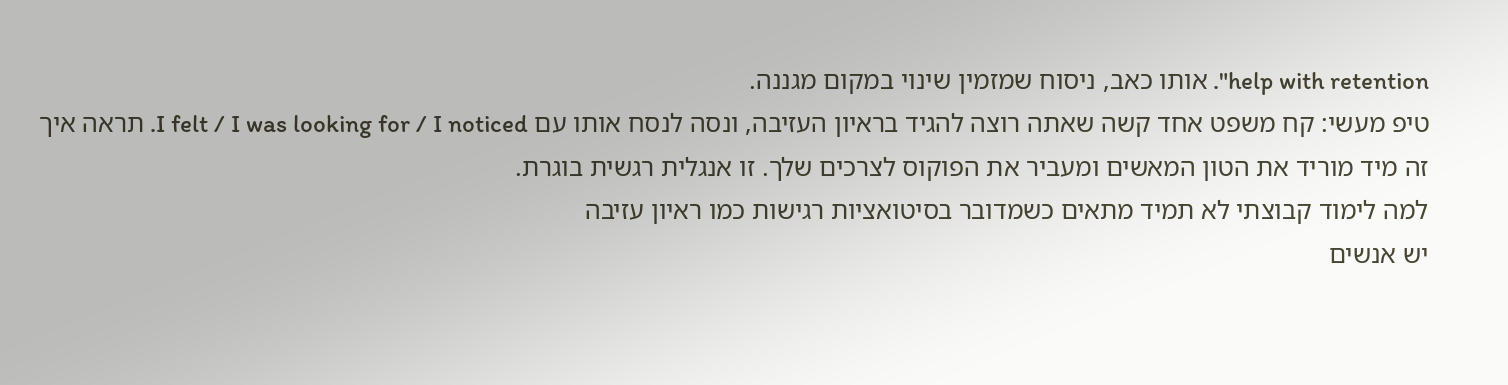help with retention". אותו כאב, ניסוח שמזמין שינוי במקום מגננה.
טיפ מעשי: קח משפט אחד קשה שאתה רוצה להגיד בראיון העזיבה, ונסה לנסח אותו עם I felt / I was looking for / I noticed. תראה איך זה מיד מוריד את הטון המאשים ומעביר את הפוקוס לצרכים שלך. זו אנגלית רגשית בוגרת.
למה לימוד קבוצתי לא תמיד מתאים כשמדובר בסיטואציות רגישות כמו ראיון עזיבה
יש אנשים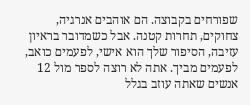שפורחים בקבוצה. הם אוהבים אנרגיה, צחוקים, תחרות קטנה. אבל כשמדובר בראיון עזיבה, הסיפור שלך הוא אישי, לפעמים כואב, לפעמים מביך. אתה לא רוצה לספר מול 12 אנשים שאתה עוזב בגלל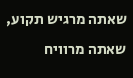שאתה מרגיש תקוע, שאתה מרוויח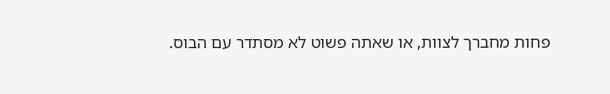פחות מחברך לצוות, או שאתה פשוט לא מסתדר עם הבוס.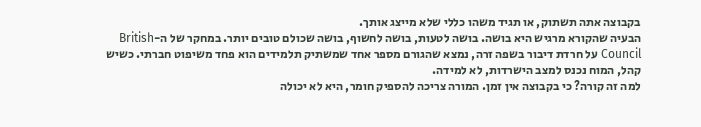בקבוצה אתה תשתוק, או תגיד משהו כללי שלא מייצג אותך.
הבעיה שהקורא מרגיש היא בושה. בושה לטעות, בושה לחשוף, בושה שכולם טובים יותר. במחקר של ה-British Council על חרדת דיבור בשפה זרה, נמצא שהגורם מספר אחד שמשתיק תלמידים הוא פחד משיפוט חברתי. כשיש קהל, המוח נכנס למצב הישרדות, לא למידה.
למה זה קורה? כי בקבוצה אין זמן. המורה צריכה להספיק חומר, היא לא יכולה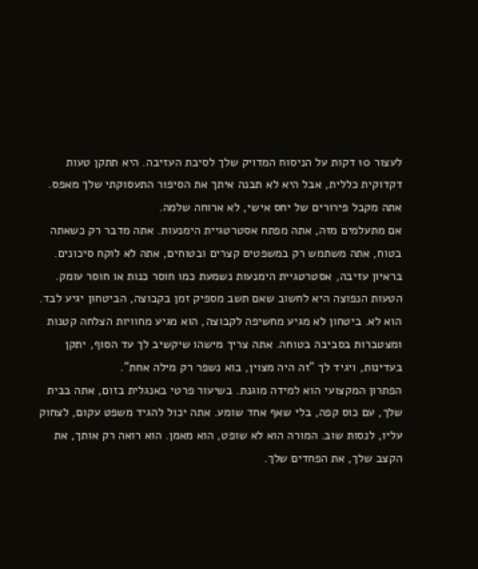לעצור 10 דקות על הניסוח המדויק שלך לסיבת העזיבה. היא תתקן טעות דקדוקית כללית, אבל היא לא תבנה איתך את הסיפור התעסוקתי שלך מאפס. אתה מקבל פירורים של יחס אישי, לא ארוחה שלמה.
אם מתעלמים מזה, אתה מפתח אסטרטגיית הימנעות. אתה מדבר רק כשאתה בטוח, אתה משתמש רק במשפטים קצרים ובטוחים, אתה לא לוקח סיכונים. בראיון עזיבה, אסטרטגיית הימנעות נשמעת כמו חוסר כנות או חוסר עומק.
הטעות הנפוצה היא לחשוב שאם תשב מספיק זמן בקבוצה, הביטחון יגיע לבד. הוא לא. ביטחון לא מגיע מחשיפה לקבוצה, הוא מגיע מחוויות הצלחה קטנות ומצטברות בסביבה בטוחה. אתה צריך מישהו שיקשיב לך עד הסוף, יתקן בעדינות, ויגיד לך "זה היה מצוין, בוא נשפר רק מילה אחת".
הפתרון המקצועי הוא למידה מוגנת. בשיעור פרטי באנגלית בזום, אתה בבית שלך, עם כוס קפה, בלי שאף אחד שומע. אתה יכול להגיד משפט עקום, לצחוק עליו, לנסות שוב. המורה הוא לא שופט, הוא מאמן. הוא רואה רק אותך, את הקצב שלך, את הפחדים שלך.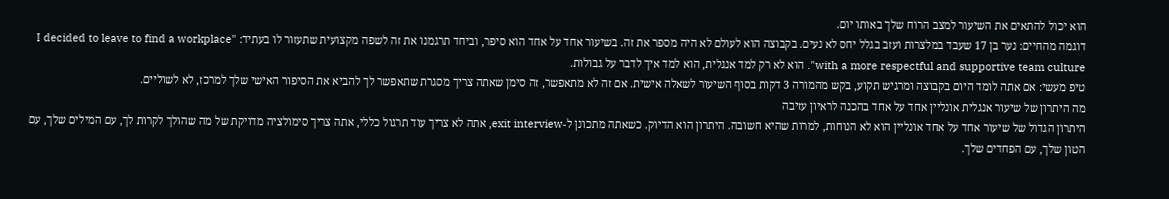הוא יכול להתאים את השיעור למצב הרוח שלך באותו יום.
דוגמה מהחיים: נער בן 17 שעבד במלצרות ועזב בגלל יחס לא נעים. בקבוצה הוא לעולם לא היה מספר את זה. בשיעור אחד על אחד הוא סיפר, וביחד תרגמנו את זה לשפה מקצועית שתעזור לו בעתיד: "I decided to leave to find a workplace with a more respectful and supportive team culture". הוא לא רק למד אנגלית, הוא למד איך לדבר על גבולות.
טיפ מעשי: אם אתה לומד היום בקבוצה ומרגיש תקוע, בקש מהמורה 3 דקות בסוף השיעור לשאלה אישית. אם זה לא מתאפשר, זה סימן שאתה צריך מסגרת שתאפשר לך להביא את הסיפור האישי שלך למרכז, לא לשוליים.
מה היתרון של שיעור אנגלית אונליין אחד על אחד בהכנה לראיון עזיבה
היתרון הגדול של שיעור אחד על אחד אונליין הוא לא הנוחות, למרות שהיא חשובה. היתרון הוא הדיוק. כשאתה מתכונן ל-exit interview, אתה לא צריך עוד תרגול כללי, אתה צריך סימולציה מדויקת של מה שהולך לקרות לך, עם המילים שלך, עם הטון שלך, עם הפחדים שלך.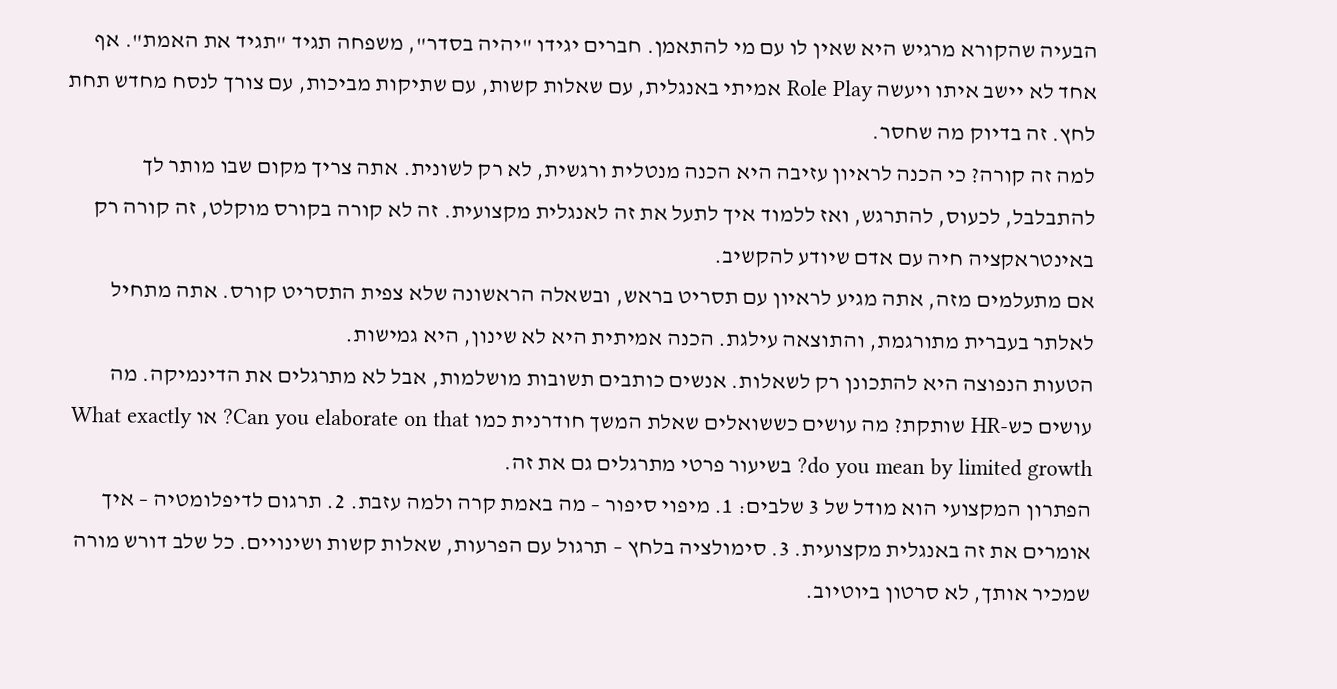הבעיה שהקורא מרגיש היא שאין לו עם מי להתאמן. חברים יגידו "יהיה בסדר", משפחה תגיד "תגיד את האמת". אף אחד לא יישב איתו ויעשה Role Play אמיתי באנגלית, עם שאלות קשות, עם שתיקות מביכות, עם צורך לנסח מחדש תחת לחץ. זה בדיוק מה שחסר.
למה זה קורה? כי הכנה לראיון עזיבה היא הכנה מנטלית ורגשית, לא רק לשונית. אתה צריך מקום שבו מותר לך להתבלבל, לכעוס, להתרגש, ואז ללמוד איך לתעל את זה לאנגלית מקצועית. זה לא קורה בקורס מוקלט, זה קורה רק באינטראקציה חיה עם אדם שיודע להקשיב.
אם מתעלמים מזה, אתה מגיע לראיון עם תסריט בראש, ובשאלה הראשונה שלא צפית התסריט קורס. אתה מתחיל לאלתר בעברית מתורגמת, והתוצאה עילגת. הכנה אמיתית היא לא שינון, היא גמישות.
הטעות הנפוצה היא להתכונן רק לשאלות. אנשים כותבים תשובות מושלמות, אבל לא מתרגלים את הדינמיקה. מה עושים כש-HR שותקת? מה עושים כששואלים שאלת המשך חודרנית כמו Can you elaborate on that? או What exactly do you mean by limited growth? בשיעור פרטי מתרגלים גם את זה.
הפתרון המקצועי הוא מודל של 3 שלבים: 1. מיפוי סיפור – מה באמת קרה ולמה עזבת. 2. תרגום לדיפלומטיה – איך אומרים את זה באנגלית מקצועית. 3. סימולציה בלחץ – תרגול עם הפרעות, שאלות קשות ושינויים. כל שלב דורש מורה שמכיר אותך, לא סרטון ביוטיוב.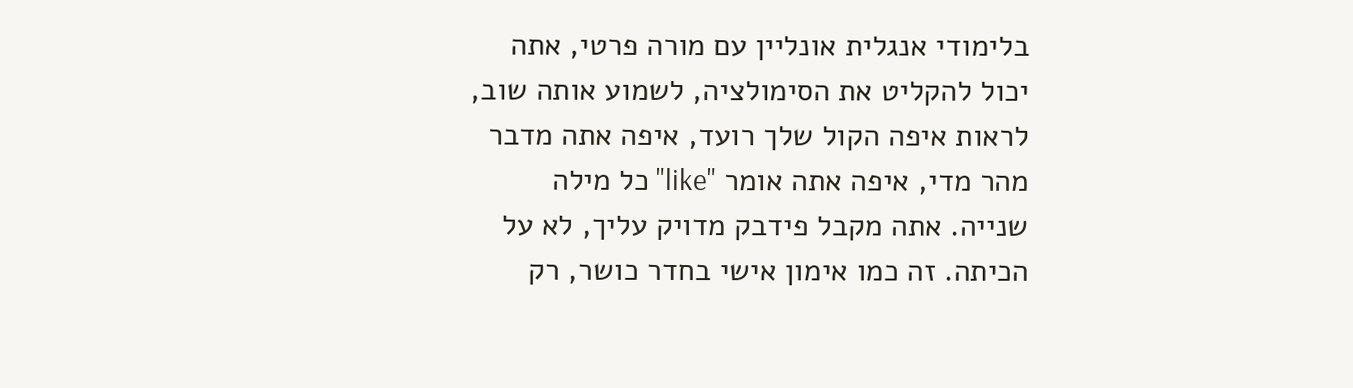בלימודי אנגלית אונליין עם מורה פרטי, אתה יכול להקליט את הסימולציה, לשמוע אותה שוב, לראות איפה הקול שלך רועד, איפה אתה מדבר מהר מדי, איפה אתה אומר "like" כל מילה שנייה. אתה מקבל פידבק מדויק עליך, לא על הכיתה. זה כמו אימון אישי בחדר כושר, רק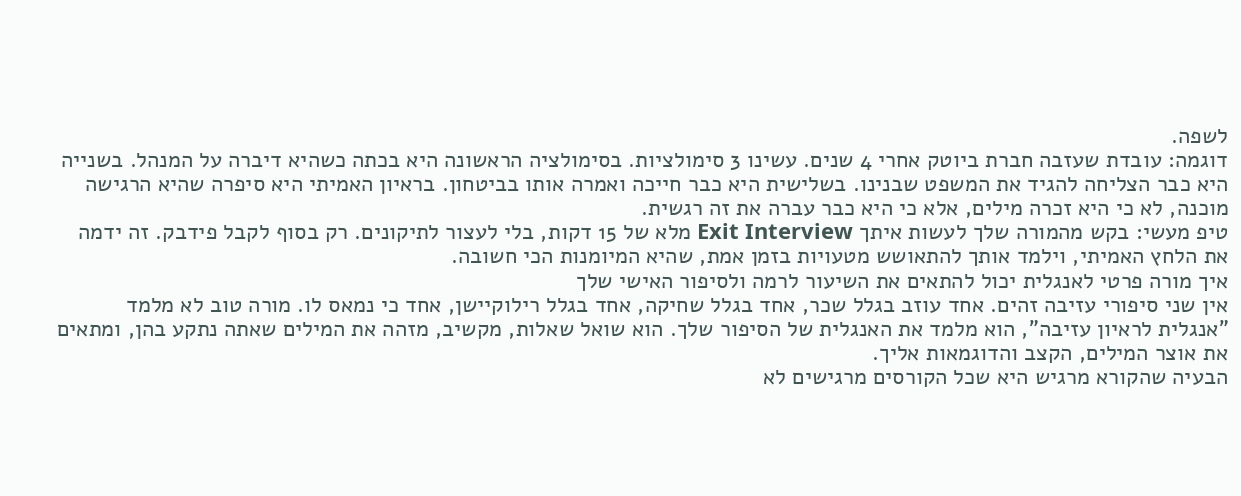לשפה.
דוגמה: עובדת שעזבה חברת ביוטק אחרי 4 שנים. עשינו 3 סימולציות. בסימולציה הראשונה היא בכתה כשהיא דיברה על המנהל. בשנייה היא כבר הצליחה להגיד את המשפט שבנינו. בשלישית היא כבר חייכה ואמרה אותו בביטחון. בראיון האמיתי היא סיפרה שהיא הרגישה מוכנה, לא כי היא זכרה מילים, אלא כי היא כבר עברה את זה רגשית.
טיפ מעשי: בקש מהמורה שלך לעשות איתך Exit Interview מלא של 15 דקות, בלי לעצור לתיקונים. רק בסוף לקבל פידבק. זה ידמה את הלחץ האמיתי, וילמד אותך להתאושש מטעויות בזמן אמת, שהיא המיומנות הכי חשובה.
איך מורה פרטי לאנגלית יכול להתאים את השיעור לרמה ולסיפור האישי שלך
אין שני סיפורי עזיבה זהים. אחד עוזב בגלל שכר, אחד בגלל שחיקה, אחד בגלל רילוקיישן, אחד כי נמאס לו. מורה טוב לא מלמד "אנגלית לראיון עזיבה", הוא מלמד את האנגלית של הסיפור שלך. הוא שואל שאלות, מקשיב, מזהה את המילים שאתה נתקע בהן, ומתאים את אוצר המילים, הקצב והדוגמאות אליך.
הבעיה שהקורא מרגיש היא שכל הקורסים מרגישים לא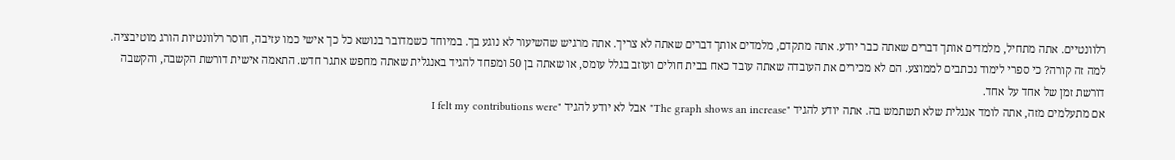רלוונטיים. אתה מתחיל, מלמדים אותך דברים שאתה כבר יודע. אתה מתקדם, מלמדים אותך דברים שאתה לא צריך. אתה מרגיש שהשיעור לא נוגע בך. במיוחד כשמדובר בנושא כל כך אישי כמו עזיבה, חוסר רלוונטיות הורג מוטיבציה.
למה זה קורה? כי ספרי לימוד נכתבים לממוצע. הם לא מכירים את העובדה שאתה עובד כאח בבית חולים ועוזב בגלל עומס, או שאתה בן 50 ומפחד להגיד באנגלית שאתה מחפש אתגר חדש. התאמה אישית דורשת הקשבה, והקשבה דורשת זמן של אחד על אחד.
אם מתעלמים מזה, אתה לומד אנגלית שלא תשתמש בה. אתה יודע להגיד "The graph shows an increase" אבל לא יודע להגיד "I felt my contributions were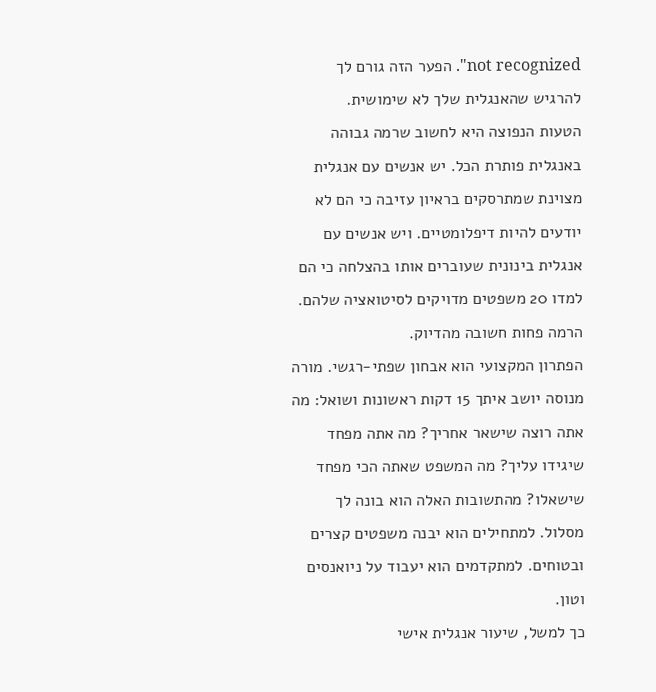not recognized". הפער הזה גורם לך להרגיש שהאנגלית שלך לא שימושית.
הטעות הנפוצה היא לחשוב שרמה גבוהה באנגלית פותרת הכל. יש אנשים עם אנגלית מצוינת שמתרסקים בראיון עזיבה כי הם לא יודעים להיות דיפלומטיים. ויש אנשים עם אנגלית בינונית שעוברים אותו בהצלחה כי הם למדו 20 משפטים מדויקים לסיטואציה שלהם. הרמה פחות חשובה מהדיוק.
הפתרון המקצועי הוא אבחון שפתי-רגשי. מורה מנוסה יושב איתך 15 דקות ראשונות ושואל: מה אתה רוצה שישאר אחריך? מה אתה מפחד שיגידו עליך? מה המשפט שאתה הכי מפחד שישאלו? מהתשובות האלה הוא בונה לך מסלול. למתחילים הוא יבנה משפטים קצרים ובטוחים. למתקדמים הוא יעבוד על ניואנסים וטון.
כך למשל, שיעור אנגלית אישי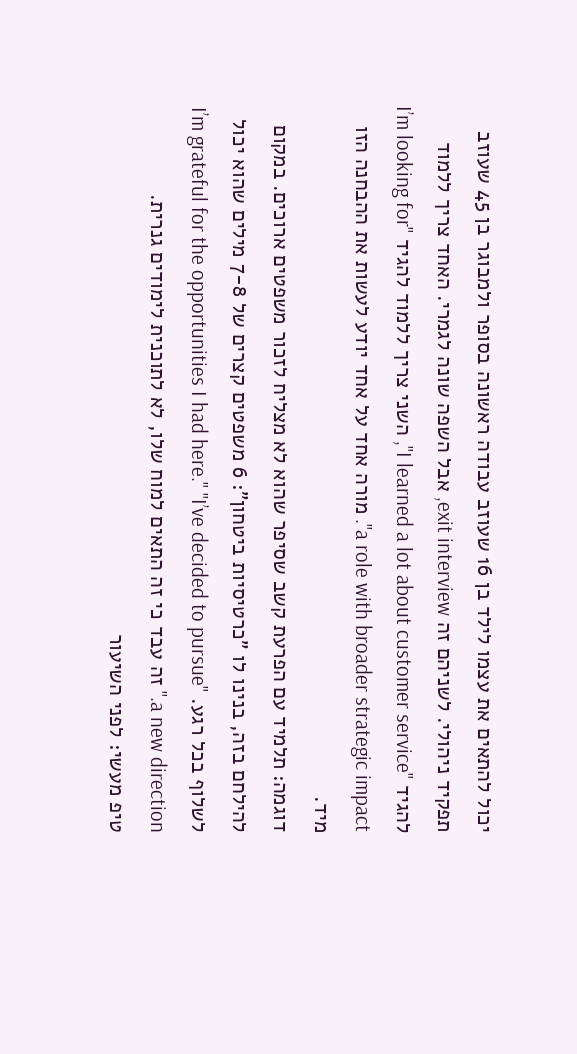יכול להתאים את עצמו לילד בן 16 שעוזב עבודה ראשונה בסופר ולמבוגר בן 45 שעוזב תפקיד ניהולי. לשניהם זה exit interview, אבל השפה שונה לגמרי. האחד צריך ללמוד להגיד "I learned a lot about customer service", השני צריך ללמוד להגיד "I’m looking for a role with broader strategic impact". מורה אחד על אחד יודע לעשות את ההבחנה הזו מיד.
דוגמה: תלמיד עם הפרעת קשב שסיפר שהוא לא מצליח לזכור משפטים ארוכים. במקום להילחם בזה, בנינו לו "כרטיסיות ביטחון": 6 משפטים קצרים של 7-8 מילים שהוא יכול לשלוף בכל רגע. "I’m grateful for the opportunities I had here." "I’ve decided to pursue a new direction." זה עבד כי זה התאים למוח שלו, לא לתוכנית לימודים גנרית.
טיפ מעשי: לפני השיעור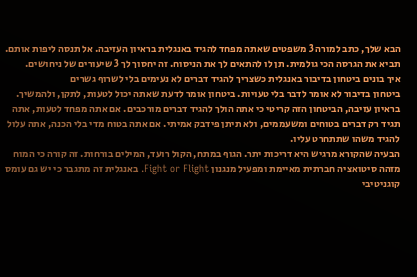הבא שלך, כתב למורה 3 משפטים שאתה מפחד להגיד באנגלית בראיון העזיבה. אל תנסה ליפות אותם. תביא את הגרסה הכי גולמית. תן לו להתאים לך את הניסוח. זה יחסוך לך 3 שיעורים של ניחושים.
איך בונים ביטחון בדיבור באנגלית כשצריך להגיד דברים לא נעימים בלי לשרוף גשרים
ביטחון בדיבור לא אומר לדבר בלי טעויות. ביטחון אומר לדעת שאתה יכול לטעות, לתקן, ולהמשיך. בראיון עזיבה, הביטחון הזה קריטי כי אתה הולך להגיד דברים מורכבים. אם אתה מפחד לטעות, אתה תגיד רק דברים בטוחים ומשעממים, ולא תיתן פידבק אמיתי. אם אתה בטוח מדי בלי הכנה, אתה עלול להגיד משהו שתתחרט עליו.
הבעיה שהקורא מרגיש היא דריכות יתר. הגוף במתח, הקול רועד, המילים בורחות. זה קורה כי המוח מזהה סיטואציה חברתית מאיימת ומפעיל מנגנון Fight or Flight. באנגלית זה מתגבר כי יש גם עומס קוגניטיבי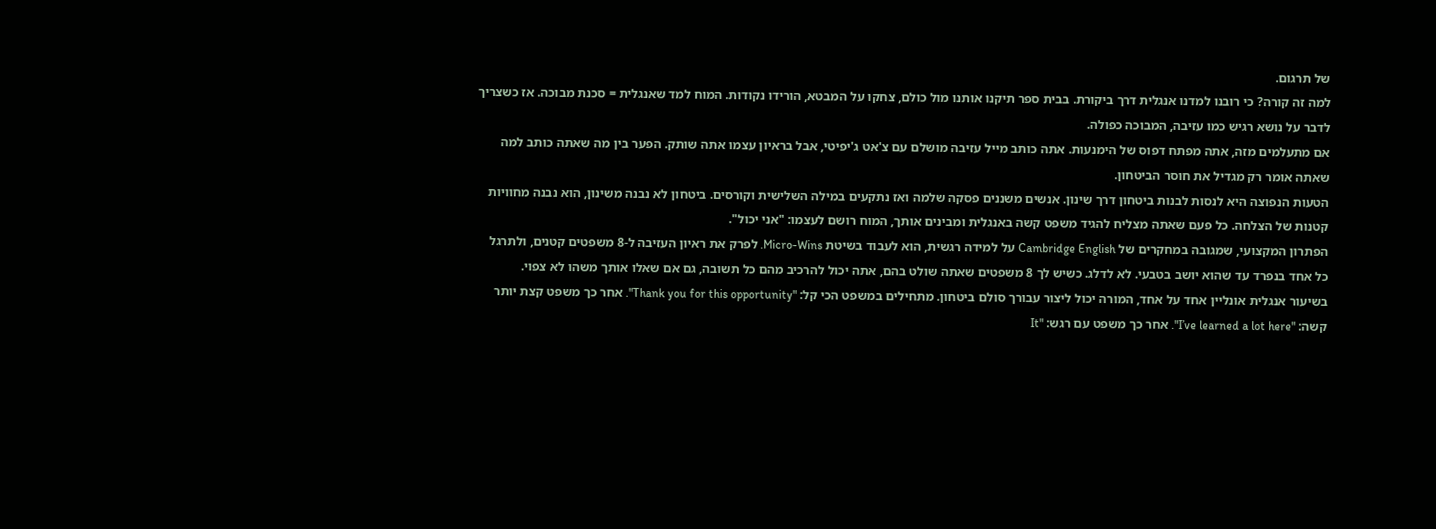של תרגום.
למה זה קורה? כי רובנו למדנו אנגלית דרך ביקורת. בבית ספר תיקנו אותנו מול כולם, צחקו על המבטא, הורידו נקודות. המוח למד שאנגלית = סכנת מבוכה. אז כשצריך לדבר על נושא רגיש כמו עזיבה, המבוכה כפולה.
אם מתעלמים מזה, אתה מפתח דפוס של הימנעות. אתה כותב מייל עזיבה מושלם עם צ'אט ג'יפיטי, אבל בראיון עצמו אתה שותק. הפער בין מה שאתה כותב למה שאתה אומר רק מגדיל את חוסר הביטחון.
הטעות הנפוצה היא לנסות לבנות ביטחון דרך שינון. אנשים משננים פסקה שלמה ואז נתקעים במילה השלישית וקורסים. ביטחון לא נבנה משינון, הוא נבנה מחוויות קטנות של הצלחה. כל פעם שאתה מצליח להגיד משפט קשה באנגלית ומבינים אותך, המוח רושם לעצמו: "אני יכול".
הפתרון המקצועי, שמגובה במחקרים של Cambridge English על למידה רגשית, הוא לעבוד בשיטת Micro-Wins. לפרק את ראיון העזיבה ל-8 משפטים קטנים, ולתרגל כל אחד בנפרד עד שהוא יושב בטבעי. לא לדלג. כשיש לך 8 משפטים שאתה שולט בהם, אתה יכול להרכיב מהם כל תשובה, גם אם שאלו אותך משהו לא צפוי.
בשיעור אנגלית אונליין אחד על אחד, המורה יכול ליצור עבורך סולם ביטחון. מתחילים במשפט הכי קל: "Thank you for this opportunity". אחר כך משפט קצת יותר קשה: "I’ve learned a lot here". אחר כך משפט עם רגש: "It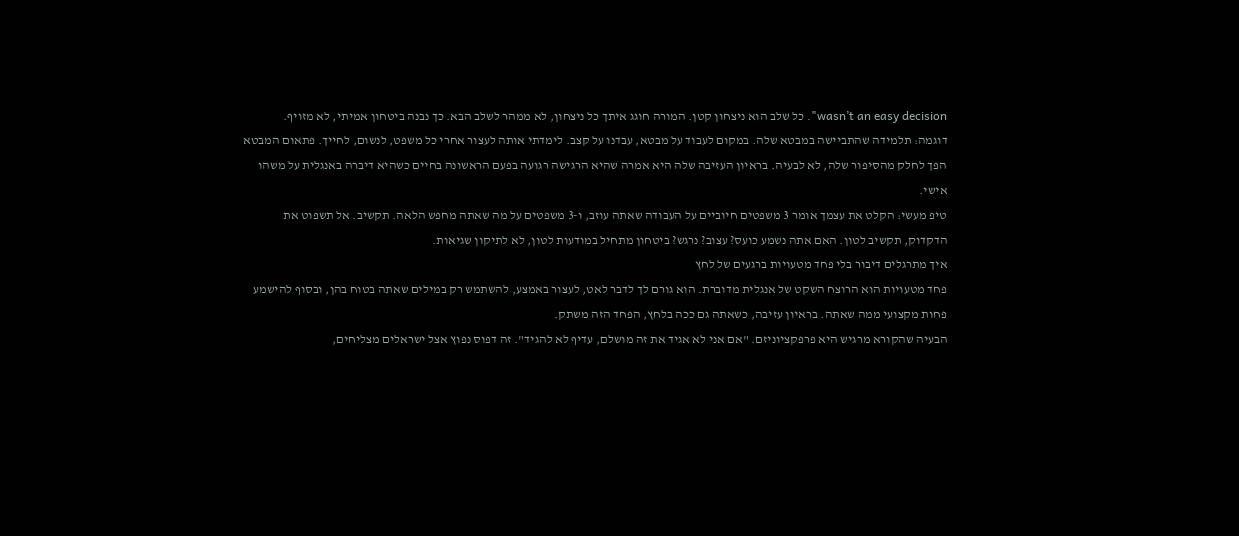wasn’t an easy decision". כל שלב הוא ניצחון קטן. המורה חוגג איתך כל ניצחון, לא ממהר לשלב הבא. כך נבנה ביטחון אמיתי, לא מזויף.
דוגמה: תלמידה שהתביישה במבטא שלה. במקום לעבוד על מבטא, עבדנו על קצב. לימדתי אותה לעצור אחרי כל משפט, לנשום, לחייך. פתאום המבטא הפך לחלק מהסיפור שלה, לא לבעיה. בראיון העזיבה שלה היא אמרה שהיא הרגישה רגועה בפעם הראשונה בחיים כשהיא דיברה באנגלית על משהו אישי.
טיפ מעשי: הקלט את עצמך אומר 3 משפטים חיוביים על העבודה שאתה עוזב, ו-3 משפטים על מה שאתה מחפש הלאה. תקשיב. אל תשפוט את הדקדוק, תקשיב לטון. האם אתה נשמע כועס? עצוב? נרגש? ביטחון מתחיל במודעות לטון, לא לתיקון שגיאות.
איך מתרגלים דיבור בלי פחד מטעויות ברגעים של לחץ
פחד מטעויות הוא הרוצח השקט של אנגלית מדוברת. הוא גורם לך לדבר לאט, לעצור באמצע, להשתמש רק במילים שאתה בטוח בהן, ובסוף להישמע פחות מקצועי ממה שאתה. בראיון עזיבה, כשאתה גם ככה בלחץ, הפחד הזה משתק.
הבעיה שהקורא מרגיש היא פרפקציוניזם. "אם אני לא אגיד את זה מושלם, עדיף לא להגיד". זה דפוס נפוץ אצל ישראלים מצליחים,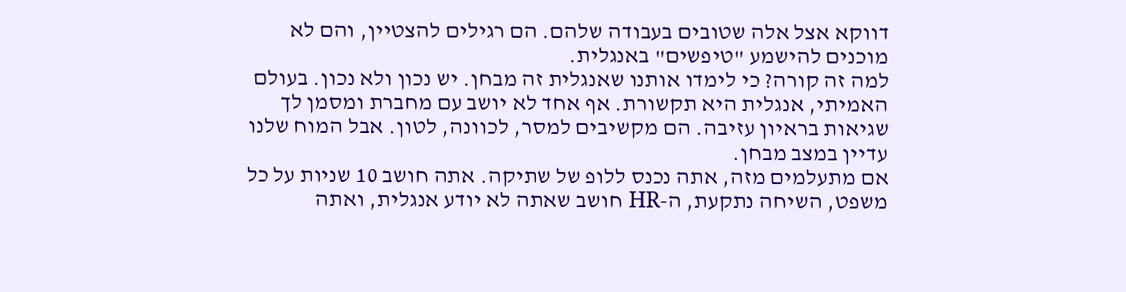דווקא אצל אלה שטובים בעבודה שלהם. הם רגילים להצטיין, והם לא מוכנים להישמע "טיפשים" באנגלית.
למה זה קורה? כי לימדו אותנו שאנגלית זה מבחן. יש נכון ולא נכון. בעולם האמיתי, אנגלית היא תקשורת. אף אחד לא יושב עם מחברת ומסמן לך שגיאות בראיון עזיבה. הם מקשיבים למסר, לכוונה, לטון. אבל המוח שלנו עדיין במצב מבחן.
אם מתעלמים מזה, אתה נכנס ללופ של שתיקה. אתה חושב 10 שניות על כל משפט, השיחה נתקעת, ה-HR חושב שאתה לא יודע אנגלית, ואתה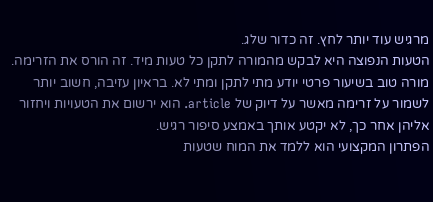מרגיש עוד יותר לחץ. זה כדור שלג.
הטעות הנפוצה היא לבקש מהמורה לתקן כל טעות מיד. זה הורס את הזרימה. מורה טוב בשיעור פרטי יודע מתי לתקן ומתי לא. בראיון עזיבה, חשוב יותר לשמור על זרימה מאשר על דיוק של article. הוא ירשום את הטעויות ויחזור אליהן אחר כך, לא יקטע אותך באמצע סיפור רגיש.
הפתרון המקצועי הוא ללמד את המוח שטעות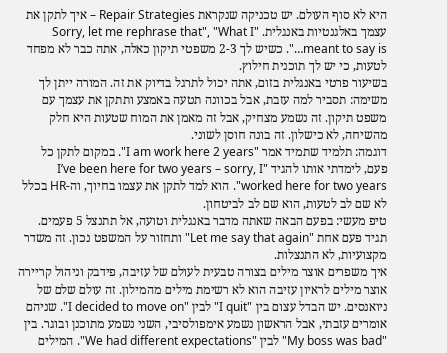היא לא סוף העולם. יש טכניקה שנקראת Repair Strategies – איך לתקן את עצמך באלגנטיות באנגלית. "Sorry, let me rephrase that", "What I meant to say is…". כשיש לך 2-3 משפטי תיקון כאלה, אתה כבר לא מפחד לטעות, כי יש לך תוכנית חילוץ.
בשיעור פרטי באנגלית בזום, אתה יכול לתרגל בדיוק את זה. המורה ייתן לך משימה: תסביר למה עזבת, אבל בכוונה תטעה באמצע ותתקן את עצמך עם משפט תיקון. זה נשמע מצחיק, אבל זה מאמן את המוח שטעות היא חלק מהשיחה, לא כישלון. זה בונה חוסן לשוני.
דוגמה: תלמיד שתמיד אמר "I am work here 2 years". במקום לתקן כל פעם, לימדתי אותו להגיד "I’ve been here for two years – sorry, I worked here for two years". הוא למד לתקן את עצמו בחיוך, וה-HR בכלל לא שם לב לטעות, הוא שם לב לביטחון.
טיפ מעשי: בפעם הבאה שאתה מדבר באנגלית וטועה, אל תתנצל 5 פעמים. תגיד פעם אחת "Let me say that again" ותחזור על המשפט נכון. זה משדר מקצועיות, לא התנצלות.
איך משפרים אוצר מילים בצורה טבעית לעולם של עזיבה, פידבק וניהול קריירה
אוצר מילים לראיון עזיבה הוא לא רשימת מילים מהמילון. זה עולם שלם של ניואנסים. יש הבדל עצום בין "I quit" לבין "I decided to move on". שניהם אומרים עזבתי, אבל הראשון נשמע אימפולסיבי, השני נשמע מתוכנן ובוגר. בין "My boss was bad" לבין "We had different expectations". המילים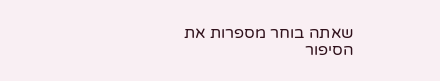שאתה בוחר מספרות את הסיפור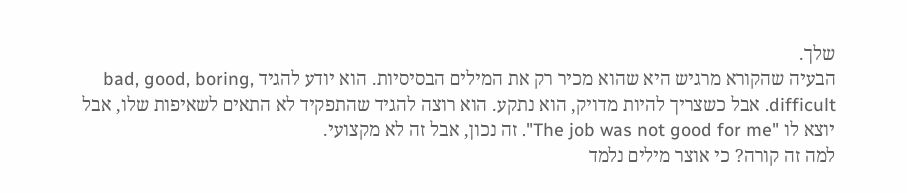שלך.
הבעיה שהקורא מרגיש היא שהוא מכיר רק את המילים הבסיסיות. הוא יודע להגיד bad, good, boring, difficult. אבל כשצריך להיות מדויק, הוא נתקע. הוא רוצה להגיד שהתפקיד לא התאים לשאיפות שלו, אבל יוצא לו "The job was not good for me". זה נכון, אבל זה לא מקצועי.
למה זה קורה? כי אוצר מילים נלמד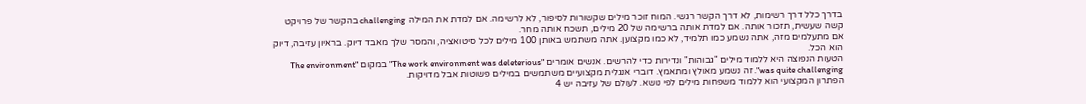בדרך כלל דרך רשימות, לא דרך הקשר רגשי. המוח זוכר מילים שקשורות לסיפור, לא לרשימה. אם למדת את המילה challenging בהקשר של פרויקט קשה שעשית, תזכור אותה. אם למדת אותה ברשימה של 20 מילים, תשכח אותה מחר.
אם מתעלמים מזה, אתה נשמע כמו תלמיד, לא כמו מקצוען. אתה משתמש באותן 100 מילים לכל סיטואציה, והמסר שלך מאבד דיוק. בראיון עזיבה, דיוק הוא הכל.
הטעות הנפוצה היא ללמוד מילים "גבוהות" ונדירות כדי להרשים. אנשים אומרים "The work environment was deleterious" במקום "The environment was quite challenging". זה נשמע מאולץ ומתאמץ. דוברי אנגלית מקצועיים משתמשים במילים פשוטות אבל מדויקות.
הפתרון המקצועי הוא ללמוד משפחות מילים לפי נושא. לעולם של עזיבה יש 4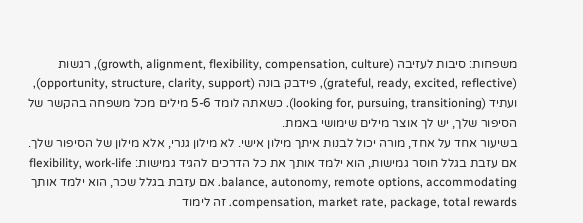משפחות: סיבות לעזיבה (growth, alignment, flexibility, compensation, culture), רגשות (grateful, ready, excited, reflective), פידבק בונה (opportunity, structure, clarity, support), ועתיד (looking for, pursuing, transitioning). כשאתה לומד 5-6 מילים מכל משפחה בהקשר של הסיפור שלך, יש לך אוצר מילים שימושי באמת.
בשיעור אחד על אחד, מורה יכול לבנות איתך מילון אישי. לא מילון גנרי, אלא מילון של הסיפור שלך. אם עזבת בגלל חוסר גמישות, הוא ילמד אותך את כל הדרכים להגיד גמישות: flexibility, work-life balance, autonomy, remote options, accommodating. אם עזבת בגלל שכר, הוא ילמד אותך compensation, market rate, package, total rewards. זה לימוד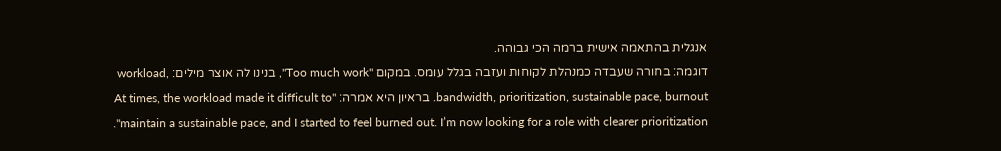אנגלית בהתאמה אישית ברמה הכי גבוהה.
דוגמה: בחורה שעבדה כמנהלת לקוחות ועזבה בגלל עומס. במקום "Too much work", בנינו לה אוצר מילים: workload, bandwidth, prioritization, sustainable pace, burnout. בראיון היא אמרה: "At times, the workload made it difficult to maintain a sustainable pace, and I started to feel burned out. I’m now looking for a role with clearer prioritization".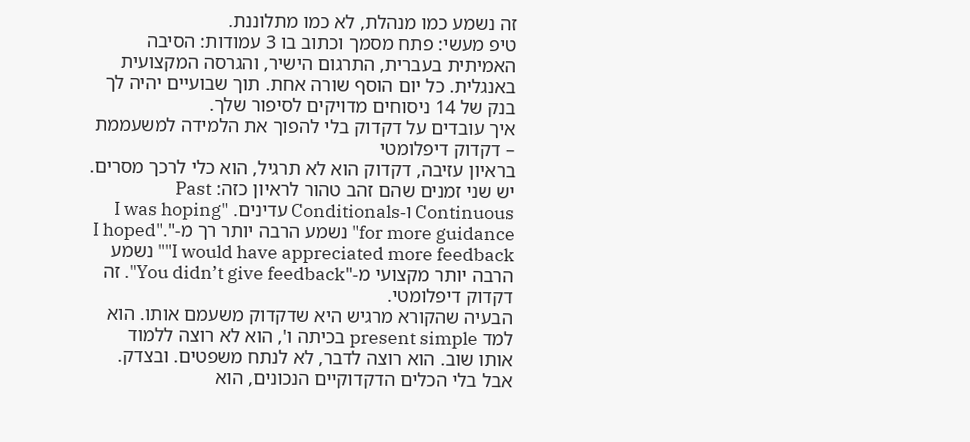זה נשמע כמו מנהלת, לא כמו מתלוננת.
טיפ מעשי: פתח מסמך וכתוב בו 3 עמודות: הסיבה האמיתית בעברית, התרגום הישיר, והגרסה המקצועית באנגלית. כל יום הוסף שורה אחת. תוך שבועיים יהיה לך בנק של 14 ניסוחים מדויקים לסיפור שלך.
איך עובדים על דקדוק בלי להפוך את הלמידה למשעממת – דקדוק דיפלומטי
בראיון עזיבה, דקדוק הוא לא תרגיל, הוא כלי לרכך מסרים. יש שני זמנים שהם זהב טהור לראיון כזה: Past Continuous ו-Conditionals עדינים. "I was hoping for more guidance" נשמע הרבה יותר רך מ-"I hoped". "I would have appreciated more feedback" נשמע הרבה יותר מקצועי מ-"You didn’t give feedback". זה דקדוק דיפלומטי.
הבעיה שהקורא מרגיש היא שדקדוק משעמם אותו. הוא למד present simple בכיתה ו', הוא לא רוצה ללמוד אותו שוב. הוא רוצה לדבר, לא לנתח משפטים. ובצדק. אבל בלי הכלים הדקדוקיים הנכונים, הוא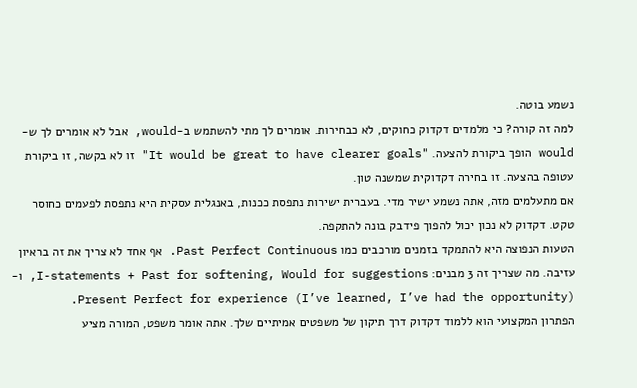נשמע בוטה.
למה זה קורה? כי מלמדים דקדוק כחוקים, לא כבחירות. אומרים לך מתי להשתמש ב-would, אבל לא אומרים לך ש-would הופך ביקורת להצעה. "It would be great to have clearer goals" זו לא בקשה, זו ביקורת עטופה בהצעה. זו בחירה דקדוקית שמשנה טון.
אם מתעלמים מזה, אתה נשמע ישיר מדי. בעברית ישירות נתפסת ככנות, באנגלית עסקית היא נתפסת לפעמים כחוסר טקט. דקדוק לא נכון יכול להפוך פידבק בונה להתקפה.
הטעות הנפוצה היא להתמקד בזמנים מורכבים כמו Past Perfect Continuous. אף אחד לא צריך את זה בראיון עזיבה. מה שצריך זה 3 מבנים: I-statements + Past for softening, Would for suggestions, ו-Present Perfect for experience (I’ve learned, I’ve had the opportunity).
הפתרון המקצועי הוא ללמוד דקדוק דרך תיקון של משפטים אמיתיים שלך. אתה אומר משפט, המורה מציע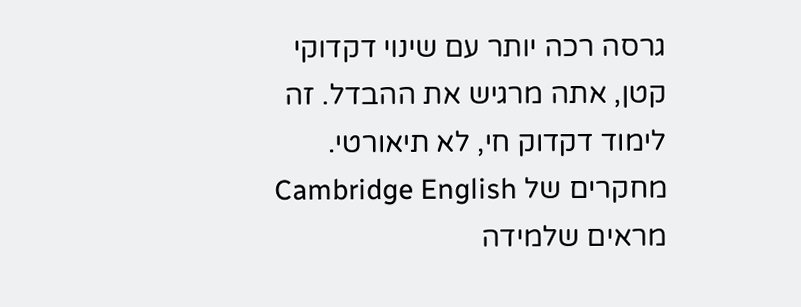גרסה רכה יותר עם שינוי דקדוקי קטן, אתה מרגיש את ההבדל. זה לימוד דקדוק חי, לא תיאורטי. מחקרים של Cambridge English מראים שלמידה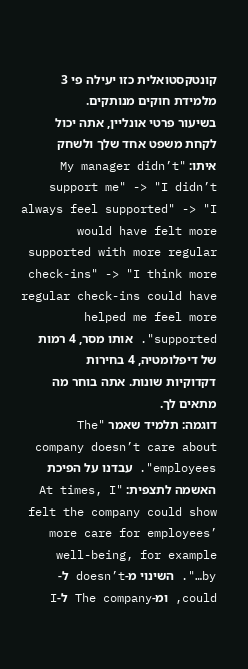קונטקסטואלית כזו יעילה פי 3 מלמידת חוקים מנותקים.
בשיעור פרטי אונליין, אתה יכול לקחת משפט אחד שלך ולשחק איתו: "My manager didn’t support me" -> "I didn’t always feel supported" -> "I would have felt more supported with more regular check-ins" -> "I think more regular check-ins could have helped me feel more supported". אותו מסר, 4 רמות של דיפלומטיה, 4 בחירות דקדוקיות שונות. אתה בוחר מה מתאים לך.
דוגמה: תלמיד שאמר "The company doesn’t care about employees". עבדנו על הפיכת האשמה לתצפית: "At times, I felt the company could show more care for employees’ well-being, for example by…". השינוי מ-doesn’t ל-could, ומ-The company ל-I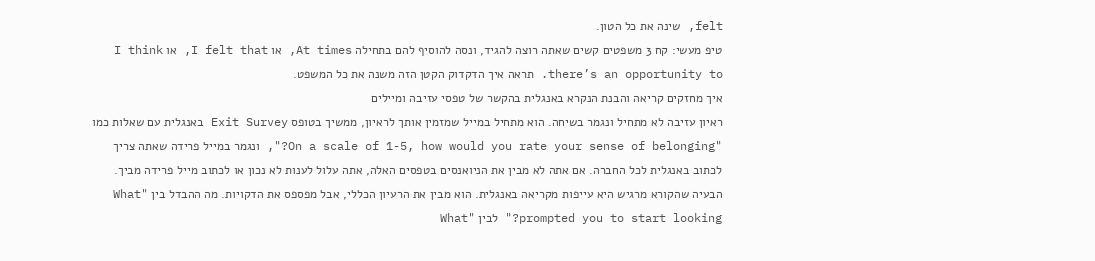felt, שינה את כל הטון.
טיפ מעשי: קח 3 משפטים קשים שאתה רוצה להגיד, ונסה להוסיף להם בתחילה At times, או I felt that, או I think there’s an opportunity to. תראה איך הדקדוק הקטן הזה משנה את כל המשפט.
איך מחזקים קריאה והבנת הנקרא באנגלית בהקשר של טפסי עזיבה ומיילים
ראיון עזיבה לא מתחיל ונגמר בשיחה. הוא מתחיל במייל שמזמין אותך לראיון, ממשיך בטופס Exit Survey באנגלית עם שאלות כמו "On a scale of 1-5, how would you rate your sense of belonging?", ונגמר במייל פרידה שאתה צריך לכתוב באנגלית לכל החברה. אם אתה לא מבין את הניואנסים בטפסים האלה, אתה עלול לענות לא נכון או לכתוב מייל פרידה מביך.
הבעיה שהקורא מרגיש היא עייפות מקריאה באנגלית. הוא מבין את הרעיון הכללי, אבל מפספס את הדקויות. מה ההבדל בין "What prompted you to start looking?" לבין "What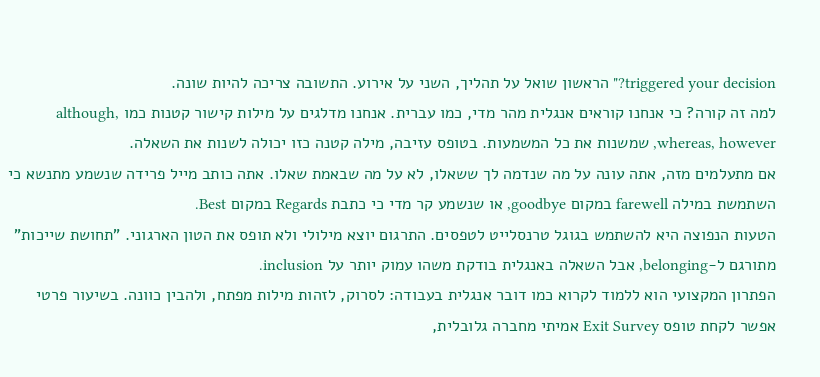triggered your decision?" הראשון שואל על תהליך, השני על אירוע. התשובה צריכה להיות שונה.
למה זה קורה? כי אנחנו קוראים אנגלית מהר מדי, כמו עברית. אנחנו מדלגים על מילות קישור קטנות כמו although, whereas, however, שמשנות את כל המשמעות. בטופס עזיבה, מילה קטנה כזו יכולה לשנות את השאלה.
אם מתעלמים מזה, אתה עונה על מה שנדמה לך ששאלו, לא על מה שבאמת שאלו. אתה כותב מייל פרידה שנשמע מתנשא כי השתמשת במילה farewell במקום goodbye, או שנשמע קר מדי כי כתבת Regards במקום Best.
הטעות הנפוצה היא להשתמש בגוגל טרנסלייט לטפסים. התרגום יוצא מילולי ולא תופס את הטון הארגוני. "תחושת שייכות" מתורגם ל-belonging, אבל השאלה באנגלית בודקת משהו עמוק יותר על inclusion.
הפתרון המקצועי הוא ללמוד לקרוא כמו דובר אנגלית בעבודה: לסרוק, לזהות מילות מפתח, ולהבין כוונה. בשיעור פרטי אפשר לקחת טופס Exit Survey אמיתי מחברה גלובלית,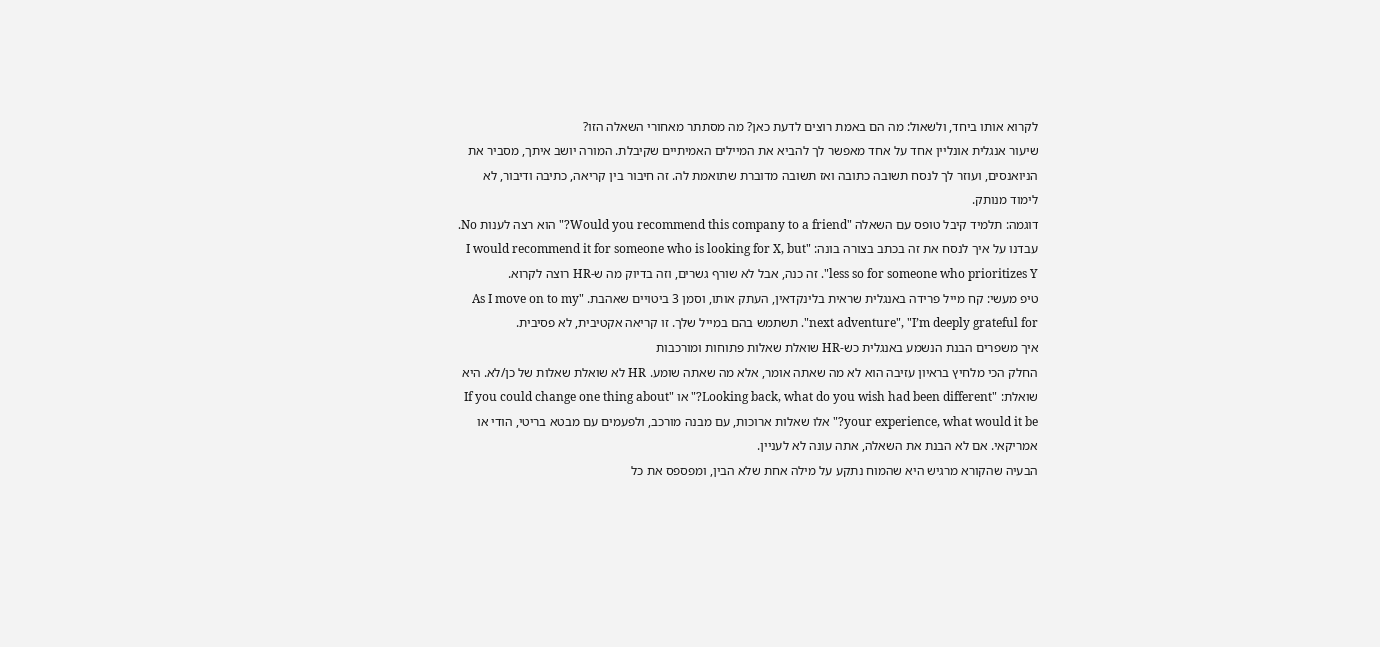לקרוא אותו ביחד, ולשאול: מה הם באמת רוצים לדעת כאן? מה מסתתר מאחורי השאלה הזו?
שיעור אנגלית אונליין אחד על אחד מאפשר לך להביא את המיילים האמיתיים שקיבלת. המורה יושב איתך, מסביר את הניואנסים, ועוזר לך לנסח תשובה כתובה ואז תשובה מדוברת שתואמת לה. זה חיבור בין קריאה, כתיבה ודיבור, לא לימוד מנותק.
דוגמה: תלמיד קיבל טופס עם השאלה "Would you recommend this company to a friend?" הוא רצה לענות No. עבדנו על איך לנסח את זה בכתב בצורה בונה: "I would recommend it for someone who is looking for X, but less so for someone who prioritizes Y". זה כנה, אבל לא שורף גשרים, וזה בדיוק מה ש-HR רוצה לקרוא.
טיפ מעשי: קח מייל פרידה באנגלית שראית בלינקדאין, העתק אותו, וסמן 3 ביטויים שאהבת. "As I move on to my next adventure", "I’m deeply grateful for". תשתמש בהם במייל שלך. זו קריאה אקטיבית, לא פסיבית.
איך משפרים הבנת הנשמע באנגלית כש-HR שואלת שאלות פתוחות ומורכבות
החלק הכי מלחיץ בראיון עזיבה הוא לא מה שאתה אומר, אלא מה שאתה שומע. HR לא שואלת שאלות של כן/לא. היא שואלת: "Looking back, what do you wish had been different?" או "If you could change one thing about your experience, what would it be?" אלו שאלות ארוכות, עם מבנה מורכב, ולפעמים עם מבטא בריטי, הודי או אמריקאי. אם לא הבנת את השאלה, אתה עונה לא לעניין.
הבעיה שהקורא מרגיש היא שהמוח נתקע על מילה אחת שלא הבין, ומפספס את כל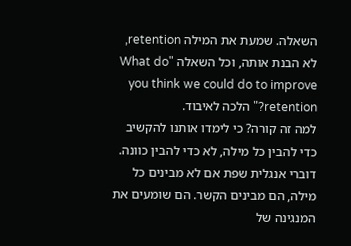השאלה. שמעת את המילה retention, לא הבנת אותה, וכל השאלה "What do you think we could do to improve retention?" הלכה לאיבוד.
למה זה קורה? כי לימדו אותנו להקשיב כדי להבין כל מילה, לא כדי להבין כוונה. דוברי אנגלית שפת אם לא מבינים כל מילה, הם מבינים הקשר. הם שומעים את המנגינה של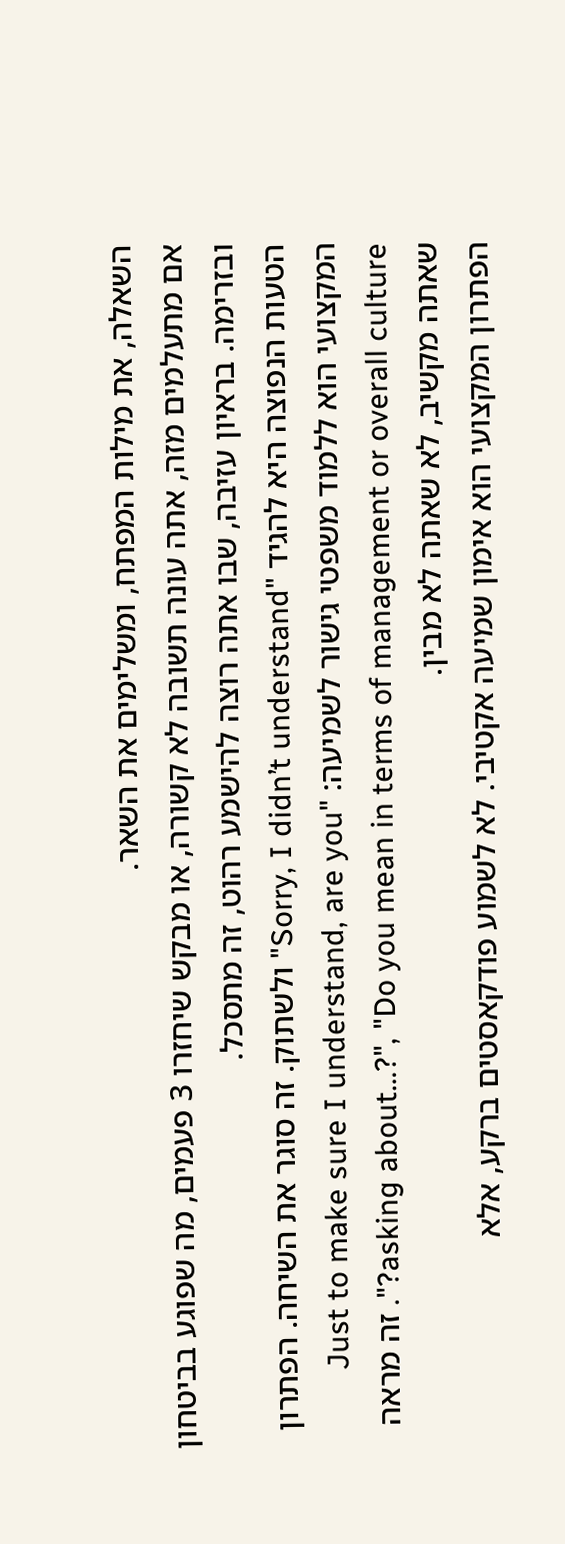השאלה, את מילות המפתח, ומשלימים את השאר.
אם מתעלמים מזה, אתה עונה תשובה לא קשורה, או מבקש שיחזרו 3 פעמים, מה שפוגע בביטחון ובזרימה. בראיון עזיבה, שבו אתה רוצה להישמע רהוט, זה מתסכל.
הטעות הנפוצה היא להגיד "Sorry, I didn’t understand" ולשתוק. זה סוגר את השיחה. הפתרון המקצועי הוא ללמוד משפטי גישור לשמיעה: "Just to make sure I understand, are you asking about…?", "Do you mean in terms of management or overall culture?". זה מראה שאתה מקשיב, לא שאתה לא מבין.
הפתרון המקצועי הוא אימון שמיעה אקטיבי. לא לשמוע פודקאסטים ברקע, אלא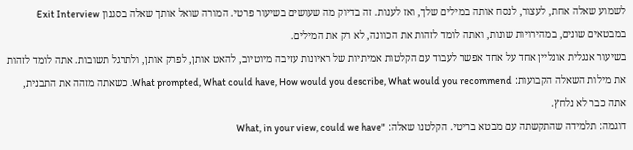לשמוע שאלה אחת, לעצור, לנסח אותה במילים שלך, ואז לענות. זה בדיוק מה שעושים בשיעור פרטי. המורה שואל אותך שאלה בסגנון Exit Interview במבטאים שונים, במהירויות שונות, ואתה לומד לזהות את הכוונה, לא רק את המילים.
בשיעור אנגלית אונליין אחד על אחד אפשר לעבוד עם הקלטות אמיתיות של ראיונות עזיבה מיוטיוב, להאט אותן, לפרק אותן, ולתרגל תשובות. אתה לומד לזהות את מילות השאלה הקבועות: What prompted, What could have, How would you describe, What would you recommend. כשאתה מזהה את התבנית, אתה כבר לא נלחץ.
דוגמה: תלמידה שהתקשתה עם מבטא בריטי. הקלטנו שאלה: "What, in your view, could we have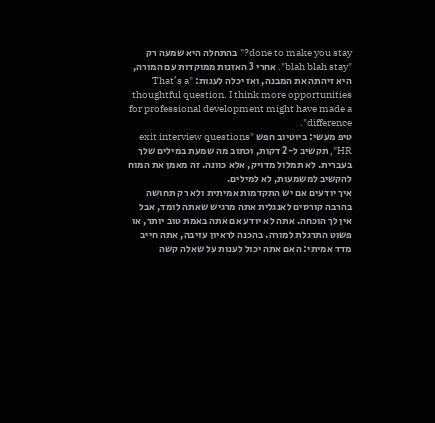done to make you stay?" בהתחלה היא שמעה רק "blah blah stay". אחרי 3 האזנות ממוקדות עם המורה, היא זיהתה את המבנה, ואז יכלה לענות: "That’s a thoughtful question. I think more opportunities for professional development might have made a difference".
טיפ מעשי: ביוטיוב חפש "exit interview questions HR", תקשיב ל-2 דקות, וכתוב מה שמעת במילים שלך בעברית. לא תמלול מדויק, אלא כוונה. זה מאמן את המוח להקשיב למשמעות, לא למילים.
איך יודעים אם יש התקדמות אמיתית ולא רק תחושה
בהרבה קורסים לאנגלית אתה מרגיש שאתה לומד, אבל אין לך הוכחה. אתה לא יודע אם אתה באמת טוב יותר, או פשוט התרגלת למורה. בהכנה לראיון עזיבה, אתה חייב מדד אמיתי: האם אתה יכול לענות על שאלה קשה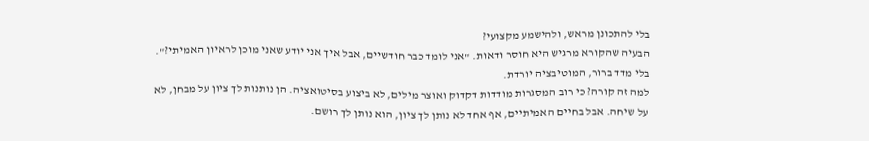בלי להתכונן מראש, ולהישמע מקצועי?
הבעיה שהקורא מרגיש היא חוסר ודאות. "אני לומד כבר חודשיים, אבל איך אני יודע שאני מוכן לראיון האמיתי?". בלי מדד ברור, המוטיבציה יורדת.
למה זה קורה? כי רוב המסגרות מודדות דקדוק ואוצר מילים, לא ביצוע בסיטואציה. הן נותנות לך ציון על מבחן, לא על שיחה. אבל בחיים האמיתיים, אף אחד לא נותן לך ציון, הוא נותן לך רושם.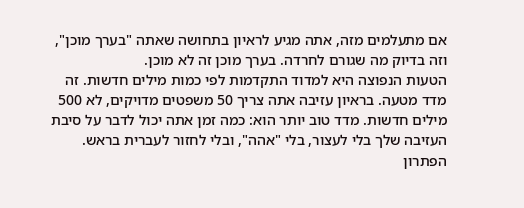אם מתעלמים מזה, אתה מגיע לראיון בתחושה שאתה "בערך מוכן", וזה בדיוק מה שגורם לחרדה. בערך מוכן זה לא מוכן.
הטעות הנפוצה היא למדוד התקדמות לפי כמות מילים חדשות. זה מדד מטעה. בראיון עזיבה אתה צריך 50 משפטים מדויקים, לא 500 מילים חדשות. מדד טוב יותר הוא: כמה זמן אתה יכול לדבר על סיבת העזיבה שלך בלי לעצור, בלי "אהה", ובלי לחזור לעברית בראש.
הפתרון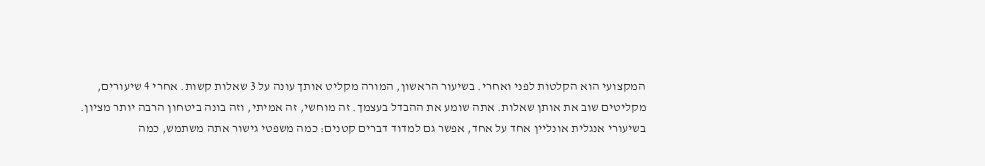המקצועי הוא הקלטות לפני ואחרי. בשיעור הראשון, המורה מקליט אותך עונה על 3 שאלות קשות. אחרי 4 שיעורים, מקליטים שוב את אותן שאלות. אתה שומע את ההבדל בעצמך. זה מוחשי, זה אמיתי, וזה בונה ביטחון הרבה יותר מציון.
בשיעורי אנגלית אונליין אחד על אחד, אפשר גם למדוד דברים קטנים: כמה משפטי גישור אתה משתמש, כמה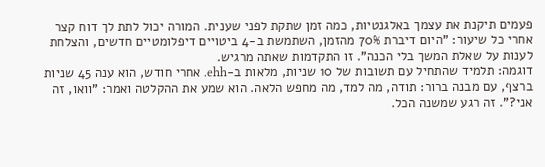פעמים תיקנת את עצמך באלגנטיות, כמה זמן שתקת לפני שענית. המורה יכול לתת לך דוח קצר אחרי כל שיעור: "היום דיברת 70% מהזמן, השתמשת ב-4 ביטויים דיפלומטיים חדשים, והצלחת לענות על שאלת המשך בלי הכנה". זו התקדמות שאתה מרגיש.
דוגמה: תלמיד שהתחיל עם תשובות של 10 שניות, מלאות ב-ehh. אחרי חודש, הוא ענה 45 שניות ברצף, עם מבנה ברור: תודה, מה למד, מה מחפש הלאה. הוא שמע את ההקלטה ואמר: "וואו, זה אני?". זה רגע שמשנה הכל.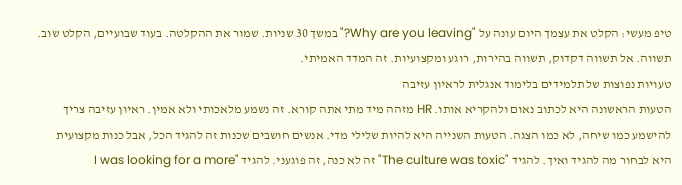טיפ מעשי: הקלט את עצמך היום עונה על "Why are you leaving?" במשך 30 שניות. שמור את ההקלטה. בעוד שבועיים, הקלט שוב. תשווה. אל תשווה דקדוק, תשווה בהירות, רוגע ומקצועיות. זה המדד האמיתי.
טעויות נפוצות של תלמידים בלימוד אנגלית לראיון עזיבה
הטעות הראשונה היא לכתוב נאום ולהקריא אותו. HR מזהה מיד מתי אתה קורא. זה נשמע מלאכותי ולא אמין. ראיון עזיבה צריך להישמע כמו שיחה, לא כמו הצגה. הטעות השנייה היא להיות שלילי מדי. אנשים חושבים שכנות זה להגיד הכל, אבל כנות מקצועית היא לבחור מה להגיד ואיך. להגיד "The culture was toxic" זה לא כנה, זה פוגעני. להגיד "I was looking for a more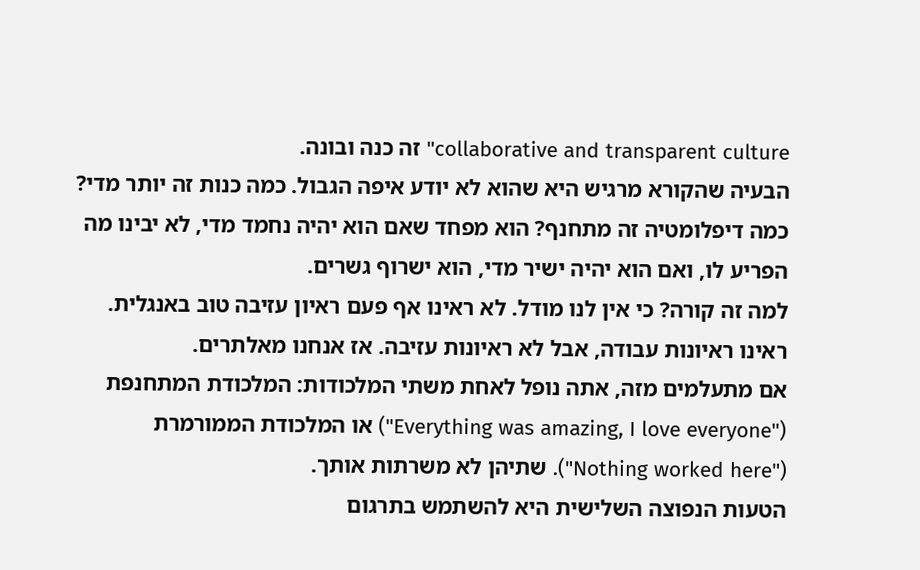collaborative and transparent culture" זה כנה ובונה.
הבעיה שהקורא מרגיש היא שהוא לא יודע איפה הגבול. כמה כנות זה יותר מדי? כמה דיפלומטיה זה מתחנף? הוא מפחד שאם הוא יהיה נחמד מדי, לא יבינו מה הפריע לו, ואם הוא יהיה ישיר מדי, הוא ישרוף גשרים.
למה זה קורה? כי אין לנו מודל. לא ראינו אף פעם ראיון עזיבה טוב באנגלית. ראינו ראיונות עבודה, אבל לא ראיונות עזיבה. אז אנחנו מאלתרים.
אם מתעלמים מזה, אתה נופל לאחת משתי המלכודות: המלכודת המתחנפת ("Everything was amazing, I love everyone") או המלכודת הממורמרת ("Nothing worked here"). שתיהן לא משרתות אותך.
הטעות הנפוצה השלישית היא להשתמש בתרגום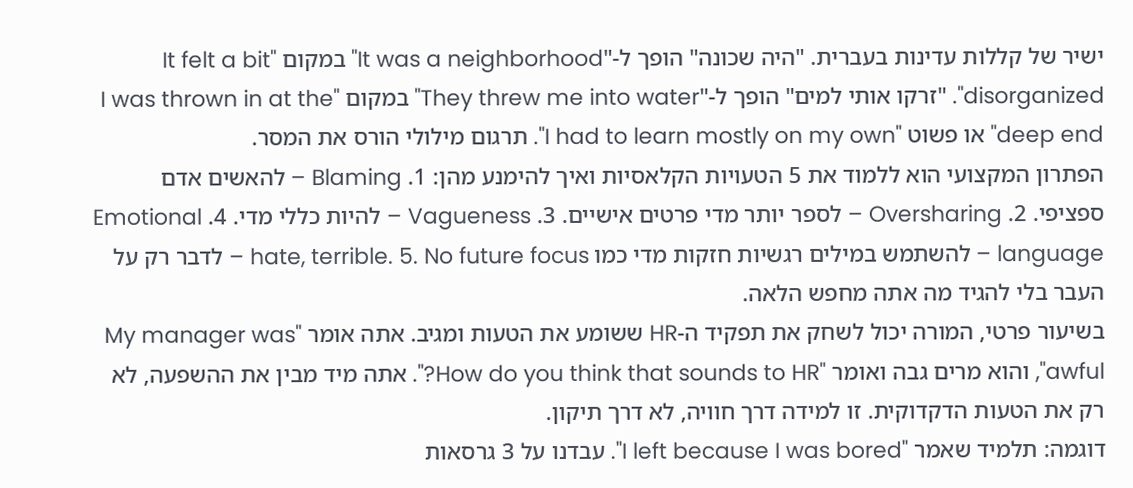ישיר של קללות עדינות בעברית. "היה שכונה" הופך ל-"It was a neighborhood" במקום "It felt a bit disorganized". "זרקו אותי למים" הופך ל-"They threw me into water" במקום "I was thrown in at the deep end" או פשוט "I had to learn mostly on my own". תרגום מילולי הורס את המסר.
הפתרון המקצועי הוא ללמוד את 5 הטעויות הקלאסיות ואיך להימנע מהן: 1. Blaming – להאשים אדם ספציפי. 2. Oversharing – לספר יותר מדי פרטים אישיים. 3. Vagueness – להיות כללי מדי. 4. Emotional language – להשתמש במילים רגשיות חזקות מדי כמו hate, terrible. 5. No future focus – לדבר רק על העבר בלי להגיד מה אתה מחפש הלאה.
בשיעור פרטי, המורה יכול לשחק את תפקיד ה-HR ששומע את הטעות ומגיב. אתה אומר "My manager was awful", והוא מרים גבה ואומר "How do you think that sounds to HR?". אתה מיד מבין את ההשפעה, לא רק את הטעות הדקדוקית. זו למידה דרך חוויה, לא דרך תיקון.
דוגמה: תלמיד שאמר "I left because I was bored". עבדנו על 3 גרסאות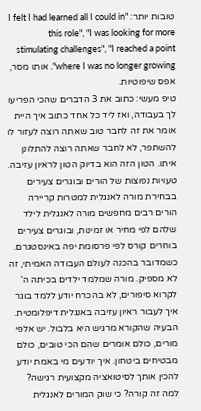טובות יותר: "I felt I had learned all I could in this role", "I was looking for more stimulating challenges", "I reached a point where I was no longer growing". אותו מסר, אפס שיפוטיות.
טיפ מעשי: כתוב את 3 הדברים שהכי הפריעו לך בעבודה, ואז ליד כל אחד כתוב איך היית אומר את זה לחבר טוב שאתה רוצה לעזור לו להשתפר, לא לחבר שאתה רוצה להתלונן איתו. הטון הזה הוא בדיוק הטון לראיון עזיבה.
טעויות נפוצות של הורים ובוגרים צעירים בבחירת מורה לאנגלית למטרות קריירה
הורים רבים מחפשים מורה לאנגלית לילד שלהם לפי מחיר או זמינות, ובוגרים צעירים בוחרים קורס לפי פרסומת יפה באינסטגרם. כשמדובר בהכנה לעולם העבודה האמיתי, זה לא מספיק. מורה שמלמד ילדים בכיתה ה' לקרוא סיפורים, לא בהכרח יודע ללמד בוגר איך לעבור ראיון עזיבה באנגלית דיפלומטית.
הבעיה שהקורא מרגיש היא בלבול. יש אלפי מורים, כולם אומרים שהם הכי טובים, כולם מבטיחים ביטחון. איך יודעים מי באמת יודע להכין אותך לסיטואציה מקצועית רגישה?
למה זה קורה? כי שוק המורים לאנגלית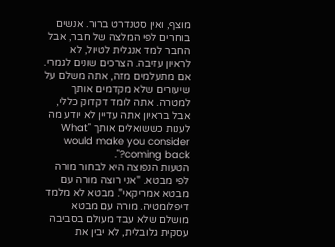מוצף, ואין סטנדרט ברור. אנשים בוחרים לפי המלצה של חבר, אבל החבר למד אנגלית לטיול, לא לראיון עזיבה. הצרכים שונים לגמרי.
אם מתעלמים מזה, אתה משלם על שיעורים שלא מקדמים אותך למטרה. אתה לומד דקדוק כללי, אבל בראיון אתה עדיין לא יודע מה לענות כששואלים אותך "What would make you consider coming back?".
הטעות הנפוצה היא לבחור מורה לפי מבטא. "אני רוצה מורה עם מבטא אמריקאי". מבטא לא מלמד דיפלומטיה. מורה עם מבטא מושלם שלא עבד מעולם בסביבה עסקית גלובלית, לא יבין את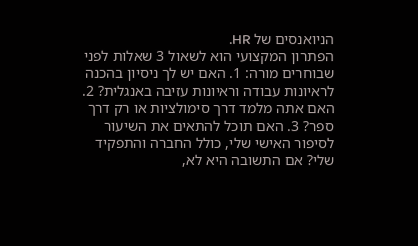הניואנסים של HR.
הפתרון המקצועי הוא לשאול 3 שאלות לפני שבוחרים מורה: 1. האם יש לך ניסיון בהכנה לראיונות עבודה וראיונות עזיבה באנגלית? 2. האם אתה מלמד דרך סימולציות או רק דרך ספר? 3. האם תוכל להתאים את השיעור לסיפור האישי שלי, כולל החברה והתפקיד שלי? אם התשובה היא לא,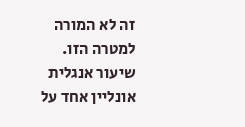זה לא המורה למטרה הזו.
שיעור אנגלית אונליין אחד על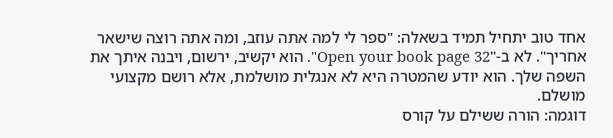אחד טוב יתחיל תמיד בשאלה: "ספר לי למה אתה עוזב, ומה אתה רוצה שישאר אחריך". לא ב-"Open your book page 32". הוא יקשיב, ירשום, ויבנה איתך את השפה שלך. הוא יודע שהמטרה היא לא אנגלית מושלמת, אלא רושם מקצועי מושלם.
דוגמה: הורה ששילם על קורס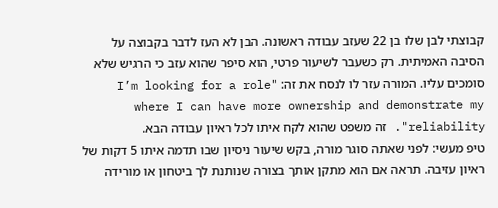קבוצתי לבן שלו בן 22 שעזב עבודה ראשונה. הבן לא העז לדבר בקבוצה על הסיבה האמיתית. רק כשעבר לשיעור פרטי, הוא סיפר שהוא עזב כי הרגיש שלא סומכים עליו. המורה עזר לו לנסח את זה: "I’m looking for a role where I can have more ownership and demonstrate my reliability". זה משפט שהוא לקח איתו לכל ראיון עבודה הבא.
טיפ מעשי: לפני שאתה סוגר מורה, בקש שיעור ניסיון שבו תדמה איתו 5 דקות של ראיון עזיבה. תראה אם הוא מתקן אותך בצורה שנותנת לך ביטחון או מורידה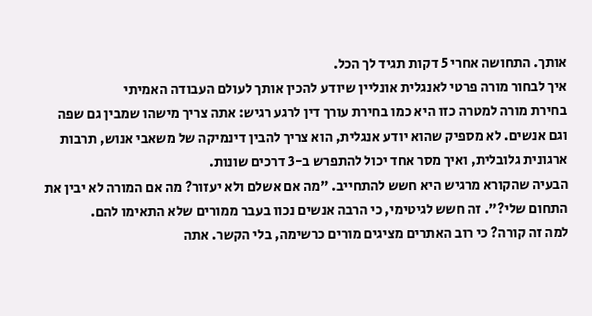אותך. התחושה אחרי 5 דקות תגיד לך הכל.
איך לבחור מורה פרטי לאנגלית אונליין שיודע להכין אותך לעולם העבודה האמיתי
בחירת מורה למטרה כזו היא כמו בחירת עורך דין לרגע רגיש: אתה צריך מישהו שמבין גם שפה וגם אנשים. לא מספיק שהוא יודע אנגלית, הוא צריך להבין דינמיקה של משאבי אנוש, תרבות ארגונית גלובלית, ואיך מסר אחד יכול להתפרש ב-3 דרכים שונות.
הבעיה שהקורא מרגיש היא חשש להתחייב. "מה אם אשלם ולא יעזור? מה אם המורה לא יבין את התחום שלי?". זה חשש לגיטימי, כי הרבה אנשים נכוו בעבר ממורים שלא התאימו להם.
למה זה קורה? כי רוב האתרים מציגים מורים כרשימה, בלי הקשר. אתה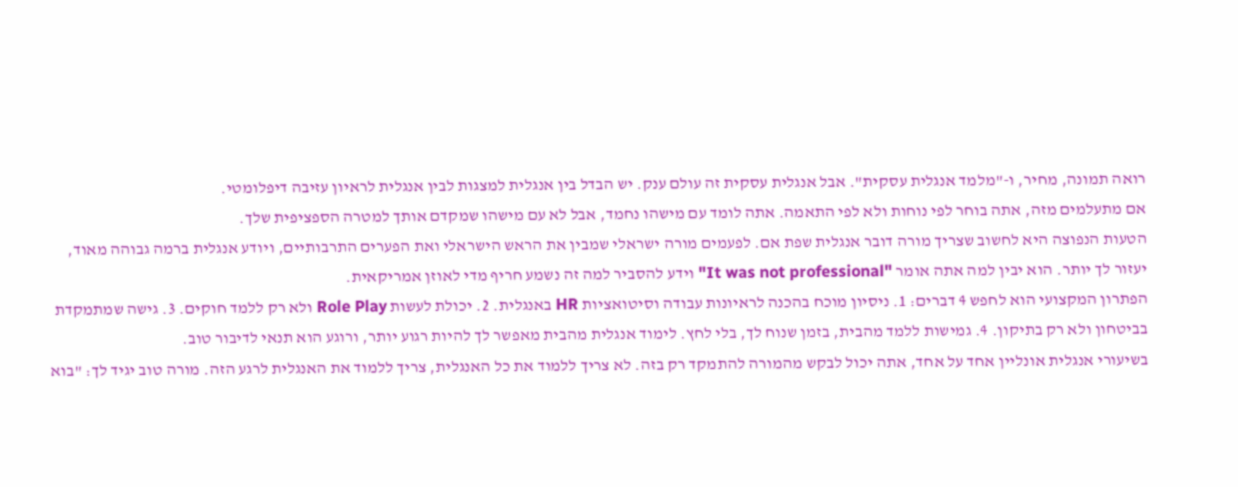רואה תמונה, מחיר, ו-"מלמד אנגלית עסקית". אבל אנגלית עסקית זה עולם ענק. יש הבדל בין אנגלית למצגות לבין אנגלית לראיון עזיבה דיפלומטי.
אם מתעלמים מזה, אתה בוחר לפי נוחות ולא לפי התאמה. אתה לומד עם מישהו נחמד, אבל לא עם מישהו שמקדם אותך למטרה הספציפית שלך.
הטעות הנפוצה היא לחשוב שצריך מורה דובר אנגלית שפת אם. לפעמים מורה ישראלי שמבין את הראש הישראלי ואת הפערים התרבותיים, ויודע אנגלית ברמה גבוהה מאוד, יעזור לך יותר. הוא יבין למה אתה אומר "It was not professional" וידע להסביר למה זה נשמע חריף מדי לאוזן אמריקאית.
הפתרון המקצועי הוא לחפש 4 דברים: 1. ניסיון מוכח בהכנה לראיונות עבודה וסיטואציות HR באנגלית. 2. יכולת לעשות Role Play ולא רק ללמד חוקים. 3. גישה שמתמקדת בביטחון ולא רק בתיקון. 4. גמישות ללמד מהבית, בזמן שנוח לך, בלי לחץ. לימוד אנגלית מהבית מאפשר לך להיות רגוע יותר, ורוגע הוא תנאי לדיבור טוב.
בשיעורי אנגלית אונליין אחד על אחד, אתה יכול לבקש מהמורה להתמקד רק בזה. לא צריך ללמוד את כל האנגלית, צריך ללמוד את האנגלית לרגע הזה. מורה טוב יגיד לך: "בוא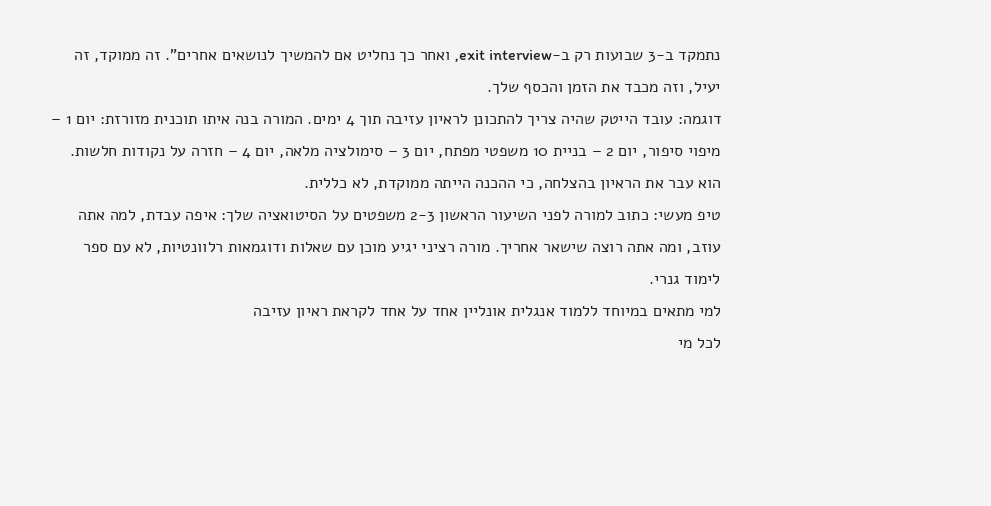נתמקד ב-3 שבועות רק ב-exit interview, ואחר כך נחליט אם להמשיך לנושאים אחרים". זה ממוקד, זה יעיל, וזה מכבד את הזמן והכסף שלך.
דוגמה: עובד הייטק שהיה צריך להתכונן לראיון עזיבה תוך 4 ימים. המורה בנה איתו תוכנית מזורזת: יום 1 – מיפוי סיפור, יום 2 – בניית 10 משפטי מפתח, יום 3 – סימולציה מלאה, יום 4 – חזרה על נקודות חלשות. הוא עבר את הראיון בהצלחה, כי ההכנה הייתה ממוקדת, לא כללית.
טיפ מעשי: כתוב למורה לפני השיעור הראשון 2-3 משפטים על הסיטואציה שלך: איפה עבדת, למה אתה עוזב, ומה אתה רוצה שישאר אחריך. מורה רציני יגיע מוכן עם שאלות ודוגמאות רלוונטיות, לא עם ספר לימוד גנרי.
למי מתאים במיוחד ללמוד אנגלית אונליין אחד על אחד לקראת ראיון עזיבה
לכל מי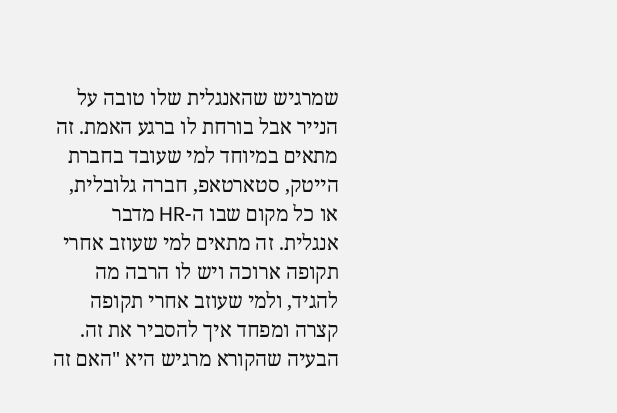שמרגיש שהאנגלית שלו טובה על הנייר אבל בורחת לו ברגע האמת. זה מתאים במיוחד למי שעובד בחברת הייטק, סטארטאפ, חברה גלובלית, או כל מקום שבו ה-HR מדבר אנגלית. זה מתאים למי שעוזב אחרי תקופה ארוכה ויש לו הרבה מה להגיד, ולמי שעוזב אחרי תקופה קצרה ומפחד איך להסביר את זה.
הבעיה שהקורא מרגיש היא "האם זה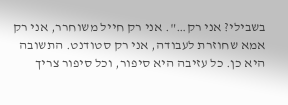בשבילי? אני רק…". אני רק חייל משוחרר, אני רק אמא שחוזרת לעבודה, אני רק סטודנט. התשובה היא כן. כל עזיבה היא סיפור, וכל סיפור צריך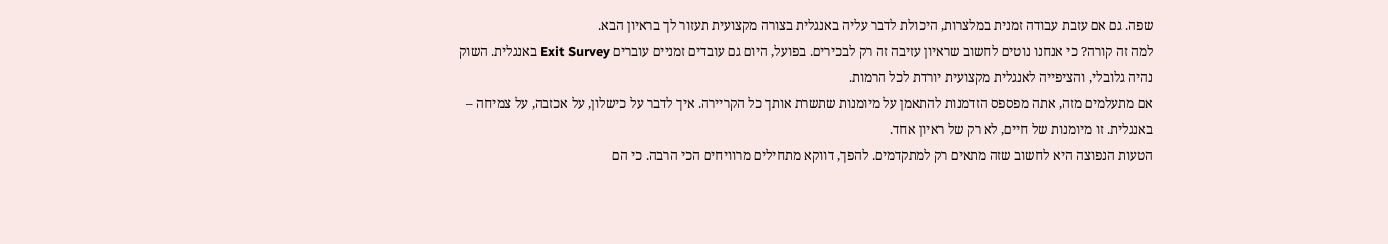שפה. גם אם עזבת עבודה זמנית במלצרות, היכולת לדבר עליה באנגלית בצורה מקצועית תעזור לך בראיון הבא.
למה זה קורה? כי אנחנו נוטים לחשוב שראיון עזיבה זה רק לבכירים. בפועל, היום גם עובדים זמניים עוברים Exit Survey באנגלית. השוק נהיה גלובלי, והציפייה לאנגלית מקצועית יורדת לכל הרמות.
אם מתעלמים מזה, אתה מפספס הזדמנות להתאמן על מיומנות שתשרת אותך כל הקריירה. איך לדבר על כישלון, על אכזבה, על צמיחה – באנגלית. זו מיומנות של חיים, לא רק של ראיון אחד.
הטעות הנפוצה היא לחשוב שזה מתאים רק למתקדמים. להפך, דווקא מתחילים מרוויחים הכי הרבה. כי הם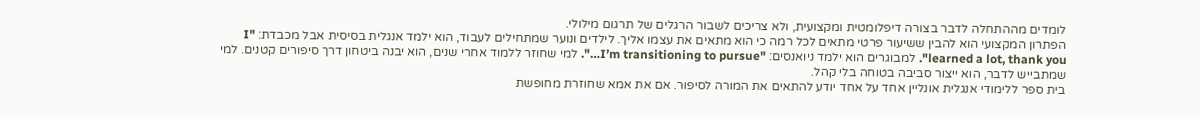לומדים מההתחלה לדבר בצורה דיפלומטית ומקצועית, ולא צריכים לשבור הרגלים של תרגום מילולי.
הפתרון המקצועי הוא להבין ששיעור פרטי מתאים לכל רמה כי הוא מתאים את עצמו אליך. לילדים ונוער שמתחילים לעבוד, הוא ילמד אנגלית בסיסית אבל מכבדת: "I learned a lot, thank you". למבוגרים הוא ילמד ניואנסים: "I’m transitioning to pursue…". למי שחוזר ללמוד אחרי שנים, הוא יבנה ביטחון דרך סיפורים קטנים. למי שמתבייש לדבר, הוא ייצור סביבה בטוחה בלי קהל.
בית ספר ללימודי אנגלית אונליין אחד על אחד יודע להתאים את המורה לסיפור. אם את אמא שחוזרת מחופשת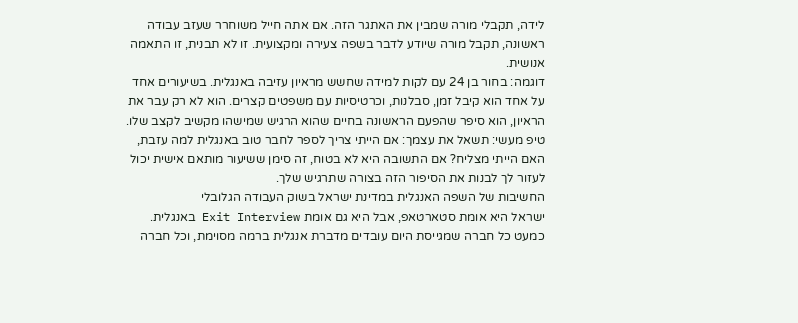לידה, תקבלי מורה שמבין את האתגר הזה. אם אתה חייל משוחרר שעזב עבודה ראשונה, תקבל מורה שיודע לדבר בשפה צעירה ומקצועית. זו לא תבנית, זו התאמה אנושית.
דוגמה: בחור בן 24 עם לקות למידה שחשש מראיון עזיבה באנגלית. בשיעורים אחד על אחד הוא קיבל זמן, סבלנות, וכרטיסיות עם משפטים קצרים. הוא לא רק עבר את הראיון, הוא סיפר שהפעם הראשונה בחיים שהוא הרגיש שמישהו מקשיב לקצב שלו.
טיפ מעשי: תשאל את עצמך: אם הייתי צריך לספר לחבר טוב באנגלית למה עזבת, האם הייתי מצליח? אם התשובה היא לא בטוח, זה סימן ששיעור מותאם אישית יכול לעזור לך לבנות את הסיפור הזה בצורה שתרגיש שלך.
החשיבות של השפה האנגלית במדינת ישראל בשוק העבודה הגלובלי
ישראל היא אומת סטארטאפ, אבל היא גם אומת Exit Interview באנגלית. כמעט כל חברה שמגייסת היום עובדים מדברת אנגלית ברמה מסוימת, וכל חברה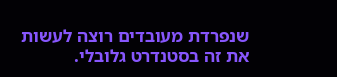שנפרדת מעובדים רוצה לעשות את זה בסטנדרט גלובלי.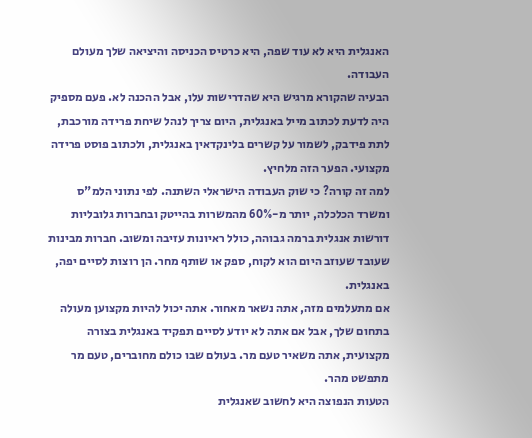האנגלית היא לא עוד שפה, היא כרטיס הכניסה והיציאה שלך מעולם העבודה.
הבעיה שהקורא מרגיש היא שהדרישות עלו, אבל ההכנה לא. פעם מספיק היה לדעת לכתוב מייל באנגלית, היום צריך לנהל שיחת פרידה מורכבת, לתת פידבק, לשמור על קשרים בלינקדאין באנגלית, ולכתוב פוסט פרידה מקצועי. הפער הזה מלחיץ.
למה זה קורה? כי שוק העבודה הישראלי השתנה. לפי נתוני הלמ"ס ומשרד הכלכלה, יותר מ-60% מהמשרות בהייטק ובחברות גלובליות דורשות אנגלית ברמה גבוהה, כולל ראיונות עזיבה ומשוב. חברות מבינות שעובד שעוזב היום הוא לקוח, ספק או שותף מחר. הן רוצות לסיים יפה, באנגלית.
אם מתעלמים מזה, אתה נשאר מאחור. אתה יכול להיות מקצוען מעולה בתחום שלך, אבל אם אתה לא יודע לסיים תפקיד באנגלית בצורה מקצועית, אתה משאיר טעם מר. בעולם שבו כולם מחוברים, טעם מר מתפשט מהר.
הטעות הנפוצה היא לחשוב שאנגלית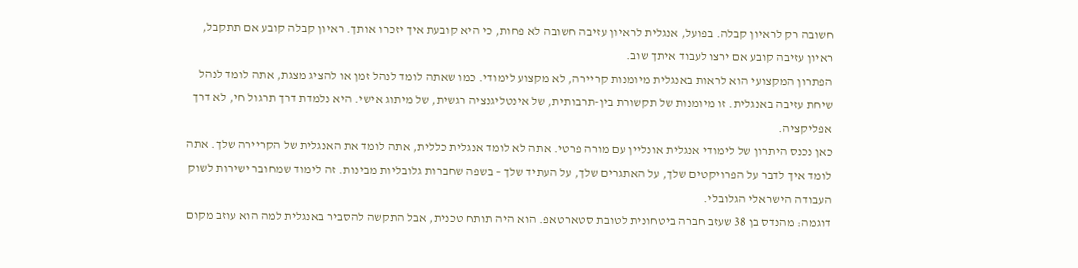חשובה רק לראיון קבלה. בפועל, אנגלית לראיון עזיבה חשובה לא פחות, כי היא קובעת איך יזכרו אותך. ראיון קבלה קובע אם תתקבל, ראיון עזיבה קובע אם ירצו לעבוד איתך שוב.
הפתרון המקצועי הוא לראות באנגלית מיומנות קריירה, לא מקצוע לימודי. כמו שאתה לומד לנהל זמן או להציג מצגת, אתה לומד לנהל שיחת עזיבה באנגלית. זו מיומנות של תקשורת בין-תרבותית, של אינטליגנציה רגשית, של מיתוג אישי. היא נלמדת דרך תרגול חי, לא דרך אפליקציה.
כאן נכנס היתרון של לימודי אנגלית אונליין עם מורה פרטי. אתה לא לומד אנגלית כללית, אתה לומד את האנגלית של הקריירה שלך. אתה לומד איך לדבר על הפרויקטים שלך, על האתגרים שלך, על העתיד שלך – בשפה שחברות גלובליות מבינות. זה לימוד שמחובר ישירות לשוק העבודה הישראלי הגלובלי.
דוגמה: מהנדס בן 38 שעזב חברה ביטחונית לטובת סטארטאפ. הוא היה תותח טכנית, אבל התקשה להסביר באנגלית למה הוא עוזב מקום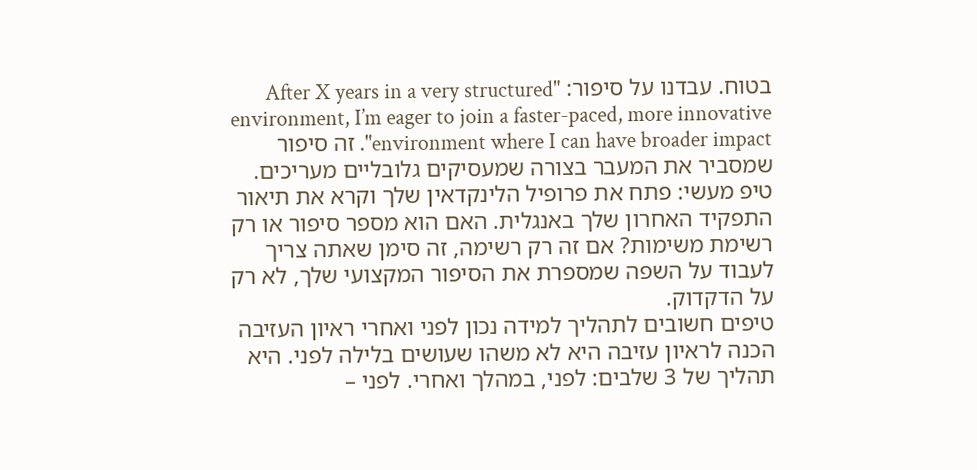בטוח. עבדנו על סיפור: "After X years in a very structured environment, I’m eager to join a faster-paced, more innovative environment where I can have broader impact". זה סיפור שמסביר את המעבר בצורה שמעסיקים גלובליים מעריכים.
טיפ מעשי: פתח את פרופיל הלינקדאין שלך וקרא את תיאור התפקיד האחרון שלך באנגלית. האם הוא מספר סיפור או רק רשימת משימות? אם זה רק רשימה, זה סימן שאתה צריך לעבוד על השפה שמספרת את הסיפור המקצועי שלך, לא רק על הדקדוק.
טיפים חשובים לתהליך למידה נכון לפני ואחרי ראיון העזיבה
הכנה לראיון עזיבה היא לא משהו שעושים בלילה לפני. היא תהליך של 3 שלבים: לפני, במהלך ואחרי. לפני –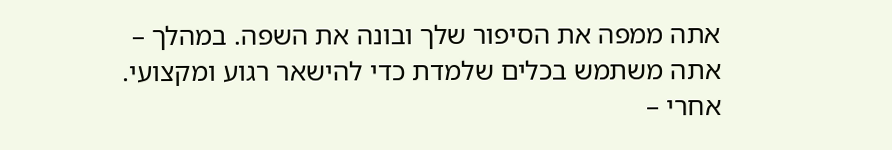אתה ממפה את הסיפור שלך ובונה את השפה. במהלך – אתה משתמש בכלים שלמדת כדי להישאר רגוע ומקצועי. אחרי –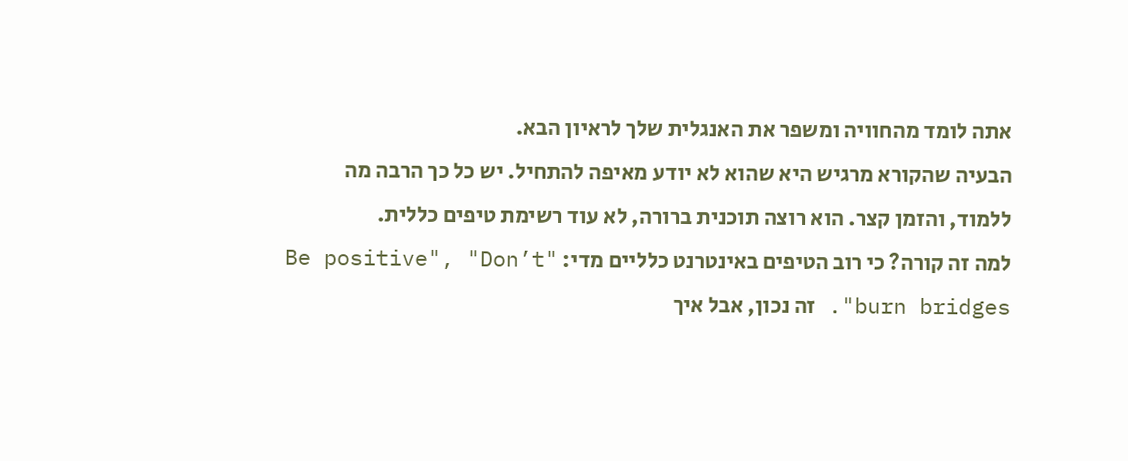אתה לומד מהחוויה ומשפר את האנגלית שלך לראיון הבא.
הבעיה שהקורא מרגיש היא שהוא לא יודע מאיפה להתחיל. יש כל כך הרבה מה ללמוד, והזמן קצר. הוא רוצה תוכנית ברורה, לא עוד רשימת טיפים כללית.
למה זה קורה? כי רוב הטיפים באינטרנט כלליים מדי: "Be positive", "Don’t burn bridges". זה נכון, אבל איך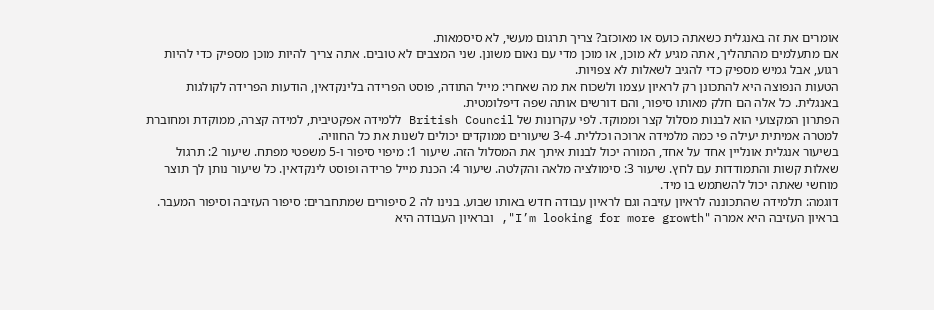אומרים את זה באנגלית כשאתה כועס או מאוכזב? צריך תרגום מעשי, לא סיסמאות.
אם מתעלמים מהתהליך, אתה מגיע לא מוכן, או מוכן מדי עם נאום משונן. שני המצבים לא טובים. אתה צריך להיות מוכן מספיק כדי להיות רגוע, אבל גמיש מספיק כדי להגיב לשאלות לא צפויות.
הטעות הנפוצה היא להתכונן רק לראיון עצמו ולשכוח את מה שאחרי: מייל התודה, פוסט הפרידה בלינקדאין, הודעות הפרידה לקולגות באנגלית. כל אלה הם חלק מאותו סיפור, והם דורשים אותה שפה דיפלומטית.
הפתרון המקצועי הוא לבנות מסלול קצר וממוקד. לפי עקרונות של British Council ללמידה אפקטיבית, למידה קצרה, ממוקדת ומחוברת למטרה אמיתית יעילה פי כמה מלמידה ארוכה וכללית. 3-4 שיעורים ממוקדים יכולים לשנות את כל החוויה.
בשיעור אנגלית אונליין אחד על אחד, המורה יכול לבנות איתך את המסלול הזה. שיעור 1: מיפוי סיפור ו-5 משפטי מפתח. שיעור 2: תרגול שאלות קשות והתמודדות עם לחץ. שיעור 3: סימולציה מלאה והקלטה. שיעור 4: הכנת מייל פרידה ופוסט לינקדאין. כל שיעור נותן לך תוצר מוחשי שאתה יכול להשתמש בו מיד.
דוגמה: תלמידה שהתכוננה לראיון עזיבה וגם לראיון עבודה חדש באותו שבוע. בנינו לה 2 סיפורים שמתחברים: סיפור העזיבה וסיפור המעבר. בראיון העזיבה היא אמרה "I’m looking for more growth", ובראיון העבודה היא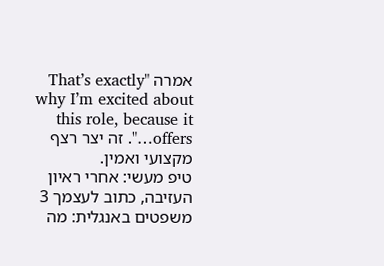אמרה "That’s exactly why I’m excited about this role, because it offers…". זה יצר רצף מקצועי ואמין.
טיפ מעשי: אחרי ראיון העזיבה, כתוב לעצמך 3 משפטים באנגלית: מה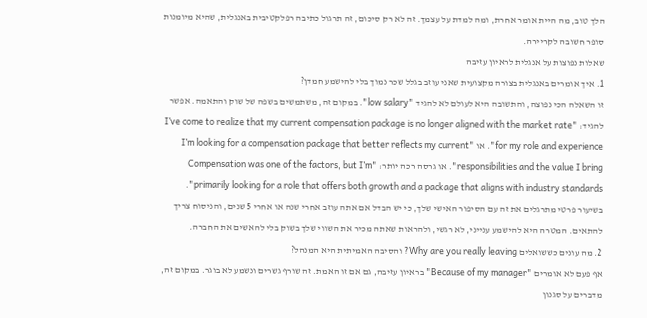הלך טוב, מה היית אומר אחרת, ומה למדת על עצמך. זה לא רק סיכום, זה תרגול כתיבה רפלקטיבית באנגלית, שהיא מיומנות סופר חשובה לקריירה.
שאלות נפוצות על אנגלית לראיון עזיבה
1. איך אומרים באנגלית בצורה מקצועית שאני עוזב בגלל שכר נמוך בלי להישמע חמדן?
זו השאלה הכי נפוצה, והתשובה היא לעולם לא להגיד "low salary". במקום זה, משתמשים בשפה של שוק והתאמה. אפשר להגיד: "I’ve come to realize that my current compensation package is no longer aligned with the market rate for my role and experience". או "I’m looking for a compensation package that better reflects my current responsibilities and the value I bring". או גרסה רכה יותר: "Compensation was one of the factors, but I’m primarily looking for a role that offers both growth and a package that aligns with industry standards". בשיעור פרטי מתרגלים את זה עם הסיפור האישי שלך, כי יש הבדל אם אתה עוזב אחרי שנה או אחרי 5 שנים, והניסוח צריך להתאים. המטרה היא להישמע ענייני, לא רגשי, ולהראות שאתה מכיר את השווי שלך בשוק בלי להאשים את החברה.
2. מה עונים כששואלים Why are you really leaving? והסיבה האמיתית היא המנהל?
אף פעם לא אומרים "Because of my manager" בראיון עזיבה, גם אם זו האמת. זה שורף גשרים ונשמע לא בוגר. במקום זה, מדברים על סגנון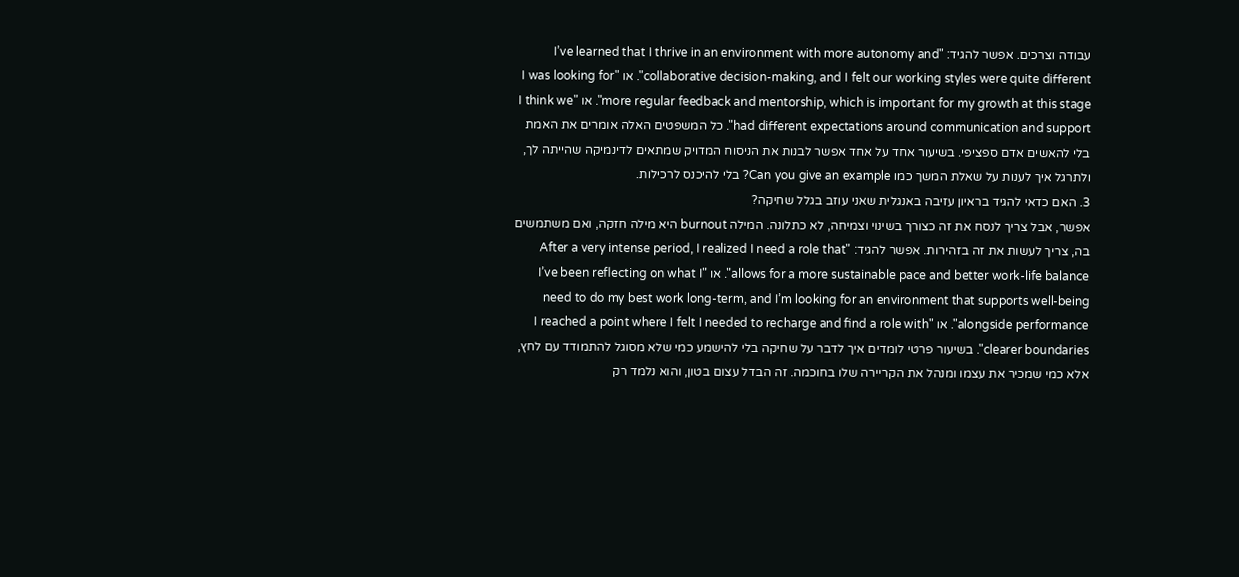עבודה וצרכים. אפשר להגיד: "I’ve learned that I thrive in an environment with more autonomy and collaborative decision-making, and I felt our working styles were quite different". או "I was looking for more regular feedback and mentorship, which is important for my growth at this stage". או "I think we had different expectations around communication and support". כל המשפטים האלה אומרים את האמת בלי להאשים אדם ספציפי. בשיעור אחד על אחד אפשר לבנות את הניסוח המדויק שמתאים לדינמיקה שהייתה לך, ולתרגל איך לענות על שאלת המשך כמו Can you give an example? בלי להיכנס לרכילות.
3. האם כדאי להגיד בראיון עזיבה באנגלית שאני עוזב בגלל שחיקה?
אפשר, אבל צריך לנסח את זה כצורך בשינוי וצמיחה, לא כתלונה. המילה burnout היא מילה חזקה, ואם משתמשים בה, צריך לעשות את זה בזהירות. אפשר להגיד: "After a very intense period, I realized I need a role that allows for a more sustainable pace and better work-life balance". או "I’ve been reflecting on what I need to do my best work long-term, and I’m looking for an environment that supports well-being alongside performance". או "I reached a point where I felt I needed to recharge and find a role with clearer boundaries". בשיעור פרטי לומדים איך לדבר על שחיקה בלי להישמע כמי שלא מסוגל להתמודד עם לחץ, אלא כמי שמכיר את עצמו ומנהל את הקריירה שלו בחוכמה. זה הבדל עצום בטון, והוא נלמד רק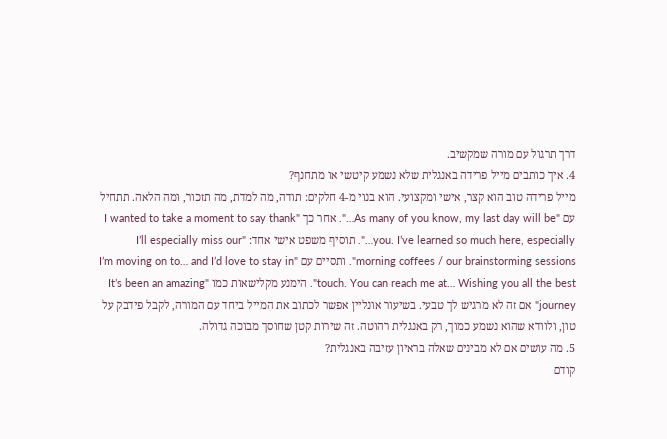דרך תרגול עם מורה שמקשיב.
4. איך כותבים מייל פרידה באנגלית שלא נשמע קיטשי או מתחנף?
מייל פרידה טוב הוא קצר, אישי ומקצועי. הוא בנוי מ-4 חלקים: תודה, מה למדת, מה תזכור, ומה הלאה. תתחיל עם "As many of you know, my last day will be…". אחר כך "I wanted to take a moment to say thank you. I’ve learned so much here, especially…". תוסיף משפט אישי אחד: "I’ll especially miss our morning coffees / our brainstorming sessions". ותסיים עם "I’m moving on to… and I’d love to stay in touch. You can reach me at… Wishing you all the best". הימנע מקלישאות כמו "It’s been an amazing journey" אם זה לא מרגיש לך טבעי. בשיעור אונליין אפשר לכתוב את המייל ביחד עם המורה, לקבל פידבק על טון, ולוודא שהוא נשמע כמוך, רק באנגלית רהוטה. זה שירות קטן שחוסך מבוכה גדולה.
5. מה עושים אם לא מבינים שאלה בראיון עזיבה באנגלית?
קודם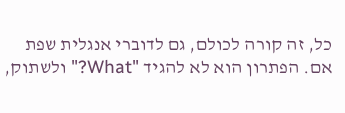כל, זה קורה לכולם, גם לדוברי אנגלית שפת אם. הפתרון הוא לא להגיד "What?" ולשתוק,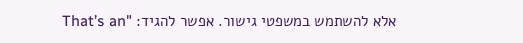אלא להשתמש במשפטי גישור. אפשר להגיד: "That’s an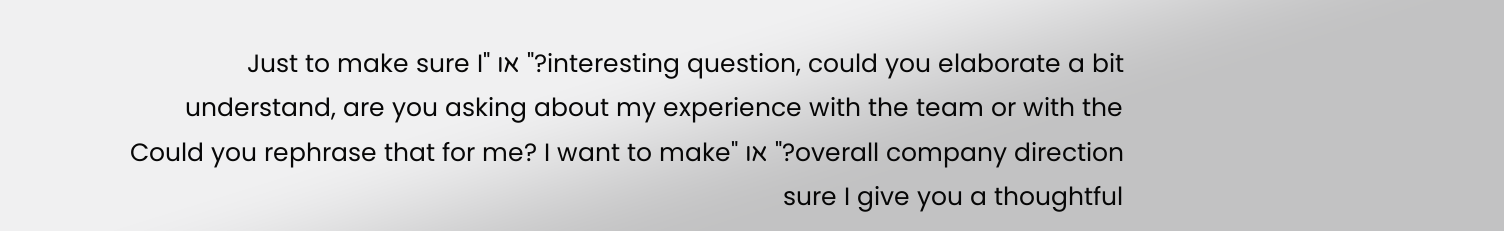interesting question, could you elaborate a bit?" או "Just to make sure I understand, are you asking about my experience with the team or with the overall company direction?" או "Could you rephrase that for me? I want to make sure I give you a thoughtful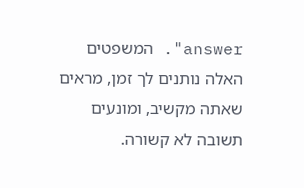answer". המשפטים האלה נותנים לך זמן, מראים שאתה מקשיב, ומונעים תשובה לא קשורה.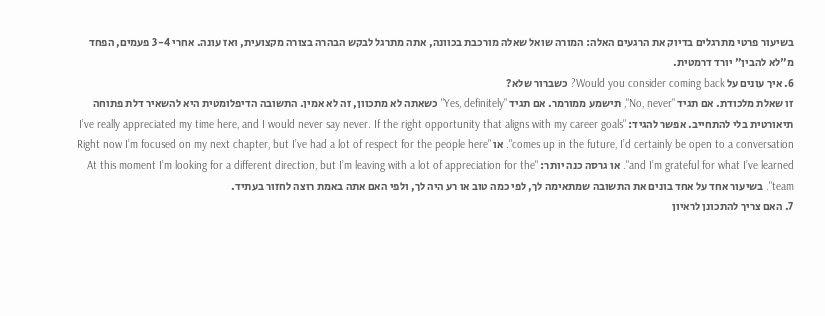בשיעור פרטי מתרגלים בדיוק את הרגעים האלה: המורה שואל שאלה מורכבת בכוונה, אתה מתרגל לבקש הבהרה בצורה מקצועית, ואז עונה. אחרי 3-4 פעמים, הפחד מ"לא להבין" יורד דרמטית.
6. איך עונים על Would you consider coming back? כשברור שלא?
זו שאלת מלכודת. אם תגיד "No, never", תישמע ממורמר. אם תגיד "Yes, definitely" כשאתה לא מתכוון, זה לא אמין. התשובה הדיפלומטית היא להשאיר דלת פתוחה תיאורטית בלי להתחייב. אפשר להגיד: "I’ve really appreciated my time here, and I would never say never. If the right opportunity that aligns with my career goals comes up in the future, I’d certainly be open to a conversation". או "Right now I’m focused on my next chapter, but I’ve had a lot of respect for the people here and I’m grateful for what I’ve learned". או גרסה כנה יותר: "At this moment I’m looking for a different direction, but I’m leaving with a lot of appreciation for the team". בשיעור אחד על אחד בונים את התשובה שמתאימה לך, לפי כמה טוב או רע היה לך, ולפי האם אתה באמת רוצה לחזור בעתיד.
7. האם צריך להתכונן לראיון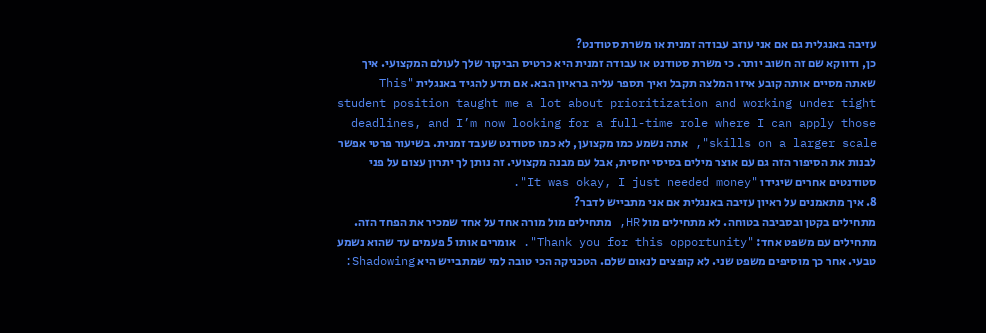עזיבה באנגלית גם אם אני עוזב עבודה זמנית או משרת סטודנט?
כן, ודווקא שם זה חשוב יותר. כי משרת סטודנט או עבודה זמנית היא כרטיס הביקור שלך לעולם המקצועי. איך שאתה מסיים אותה קובע איזו המלצה תקבל ואיך תספר עליה בראיון הבא. אם תדע להגיד באנגלית "This student position taught me a lot about prioritization and working under tight deadlines, and I’m now looking for a full-time role where I can apply those skills on a larger scale", אתה נשמע כמו מקצוען, לא כמו סטודנט שעבד זמנית. בשיעור פרטי אפשר לבנות את הסיפור הזה גם עם אוצר מילים בסיסי יחסית, אבל עם מבנה מקצועי. זה נותן לך יתרון עצום על פני סטודנטים אחרים שיגידו "It was okay, I just needed money".
8. איך מתאמנים על ראיון עזיבה באנגלית אם אני מתבייש לדבר?
מתחילים בקטן ובסביבה בטוחה. לא מתחילים מול HR, מתחילים מול מורה אחד על אחד שמכיר את הפחד הזה. מתחילים עם משפט אחד: "Thank you for this opportunity". אומרים אותו 5 פעמים עד שהוא נשמע טבעי. אחר כך מוסיפים משפט שני. לא קופצים לנאום שלם. הטכניקה הכי טובה למי שמתבייש היא Shadowing: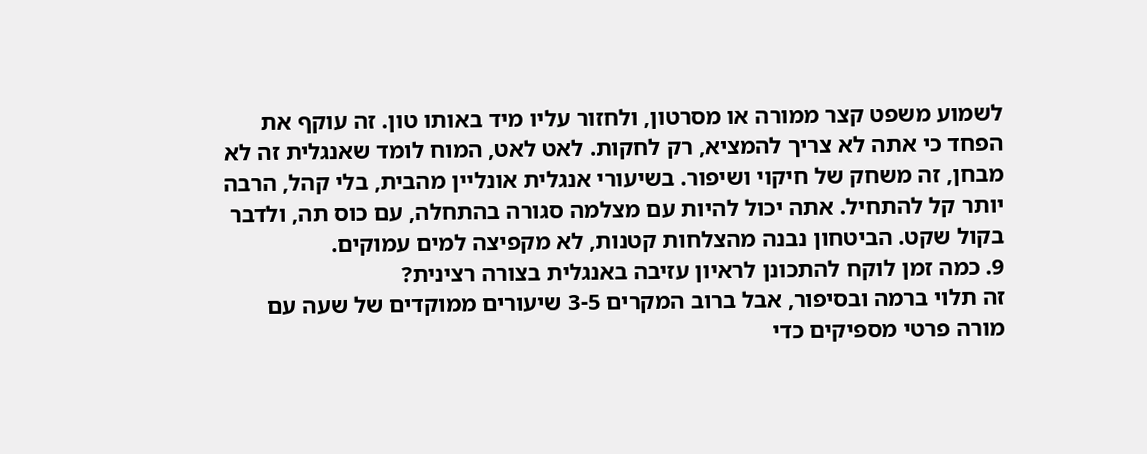לשמוע משפט קצר ממורה או מסרטון, ולחזור עליו מיד באותו טון. זה עוקף את הפחד כי אתה לא צריך להמציא, רק לחקות. לאט לאט, המוח לומד שאנגלית זה לא מבחן, זה משחק של חיקוי ושיפור. בשיעורי אנגלית אונליין מהבית, בלי קהל, הרבה יותר קל להתחיל. אתה יכול להיות עם מצלמה סגורה בהתחלה, עם כוס תה, ולדבר בקול שקט. הביטחון נבנה מהצלחות קטנות, לא מקפיצה למים עמוקים.
9. כמה זמן לוקח להתכונן לראיון עזיבה באנגלית בצורה רצינית?
זה תלוי ברמה ובסיפור, אבל ברוב המקרים 3-5 שיעורים ממוקדים של שעה עם מורה פרטי מספיקים כדי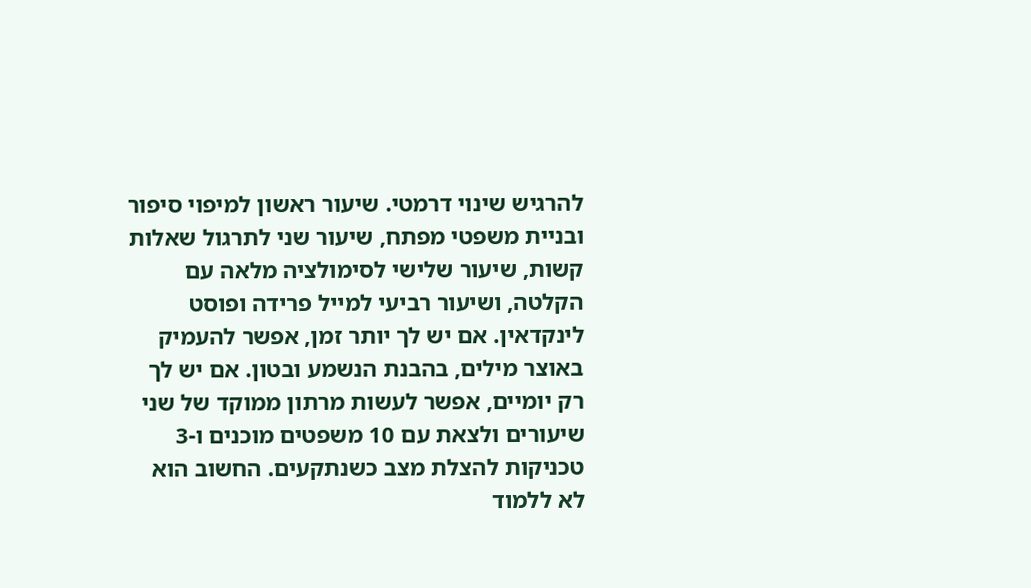להרגיש שינוי דרמטי. שיעור ראשון למיפוי סיפור ובניית משפטי מפתח, שיעור שני לתרגול שאלות קשות, שיעור שלישי לסימולציה מלאה עם הקלטה, ושיעור רביעי למייל פרידה ופוסט לינקדאין. אם יש לך יותר זמן, אפשר להעמיק באוצר מילים, בהבנת הנשמע ובטון. אם יש לך רק יומיים, אפשר לעשות מרתון ממוקד של שני שיעורים ולצאת עם 10 משפטים מוכנים ו-3 טכניקות להצלת מצב כשנתקעים. החשוב הוא לא ללמוד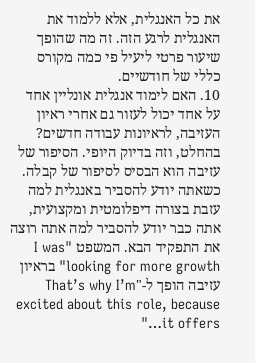את כל האנגלית, אלא ללמוד את האנגלית לרגע הזה. זה מה שהופך שיעור פרטי ליעיל פי כמה מקורס כללי של חודשיים.
10. האם לימוד אנגלית אונליין אחד על אחד יכול לעזור גם אחרי ראיון העזיבה, לראיונות עבודה חדשים?
בהחלט, וזה בדיוק היופי. הסיפור של עזיבה הוא הבסיס לסיפור של קבלה. כשאתה יודע להסביר באנגלית למה עזבת בצורה דיפלומטית ומקצועית, אתה כבר יודע להסביר למה אתה רוצה את התפקיד הבא. המשפט "I was looking for more growth" בראיון עזיבה הופך ל-"That’s why I’m excited about this role, because it offers…"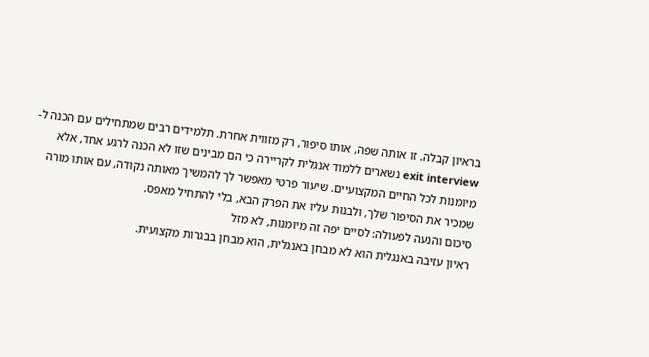בראיון קבלה. זו אותה שפה, אותו סיפור, רק מזווית אחרת. תלמידים רבים שמתחילים עם הכנה ל-exit interview נשארים ללמוד אנגלית לקריירה כי הם מבינים שזו לא הכנה לרגע אחד, אלא מיומנות לכל החיים המקצועיים. שיעור פרטי מאפשר לך להמשיך מאותה נקודה, עם אותו מורה שמכיר את הסיפור שלך, ולבנות עליו את הפרק הבא, בלי להתחיל מאפס.
סיכום והנעה לפעולה: לסיים יפה זה מיומנות, לא מזל
ראיון עזיבה באנגלית הוא לא מבחן באנגלית, הוא מבחן בבגרות מקצועית.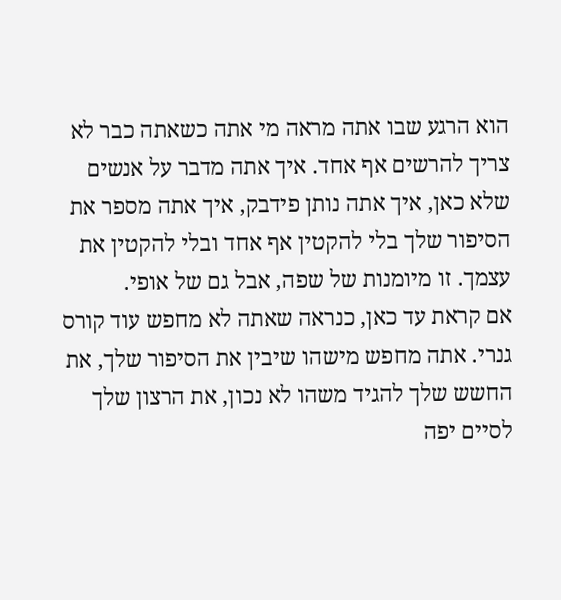הוא הרגע שבו אתה מראה מי אתה כשאתה כבר לא צריך להרשים אף אחד. איך אתה מדבר על אנשים שלא כאן, איך אתה נותן פידבק, איך אתה מספר את הסיפור שלך בלי להקטין אף אחד ובלי להקטין את עצמך. זו מיומנות של שפה, אבל גם של אופי.
אם קראת עד כאן, כנראה שאתה לא מחפש עוד קורס גנרי. אתה מחפש מישהו שיבין את הסיפור שלך, את החשש שלך להגיד משהו לא נכון, את הרצון שלך לסיים יפה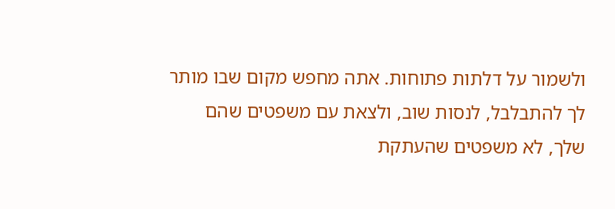ולשמור על דלתות פתוחות. אתה מחפש מקום שבו מותר לך להתבלבל, לנסות שוב, ולצאת עם משפטים שהם שלך, לא משפטים שהעתקת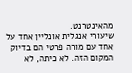מהאינטרנט.
שיעורי אנגלית אונליין אחד על אחד עם מורה פרטי הם בדיוק המקום הזה. לא כיתה, לא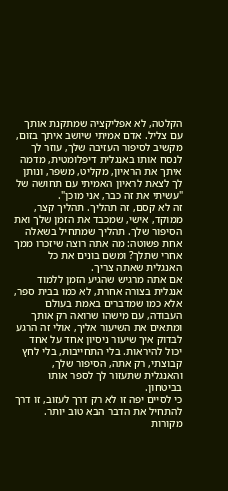הקלטה, לא אפליקציה שמתקנת אותך עם צליל. אדם אמיתי שיושב איתך בזום, מקשיב לסיפור העזיבה שלך, עוזר לך לנסח אותו באנגלית דיפלומטית, מדמה איתך את הראיון, מקליט, משפר, ונותן לך לצאת לראיון האמיתי עם תחושה של "עשיתי את זה כבר, אני מוכן".
זה לא קסם, זה תהליך. תהליך קצר, ממוקד, אישי, שמכבד את הזמן שלך ואת הסיפור שלך. תהליך שמתחיל בשאלה אחת פשוטה: מה אתה רוצה שיזכרו ממך אחרי שתלך? ומשם בונים את כל האנגלית שאתה צריך.
אם אתה מרגיש שהגיע הזמן ללמוד אנגלית בצורה אחרת, לא כמו בבית ספר, אלא כמו שמדברים באמת בעולם העבודה, עם מישהו שרואה רק אותך ומתאים את השיעור אליך, אולי זה הרגע לבדוק איך שיעור ניסיון אחד על אחד יכול להיראות. בלי התחייבות, בלי לחץ קבוצתי, רק אתה, הסיפור שלך, והאנגלית שתעזור לך לספר אותו בביטחון.
כי לסיים יפה זו לא רק דרך לעזוב, זו דרך להתחיל את הדבר הבא טוב יותר.
מקורות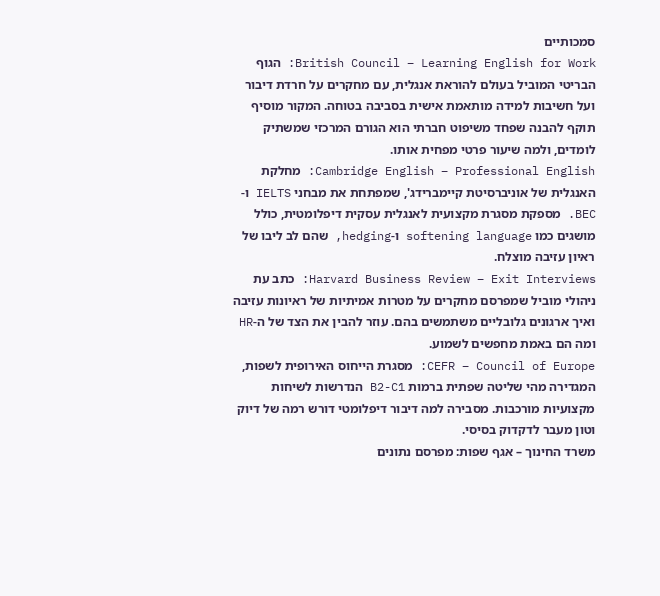סמכותיים
British Council – Learning English for Work: הגוף הבריטי המוביל בעולם להוראת אנגלית, עם מחקרים על חרדת דיבור ועל חשיבות למידה מותאמת אישית בסביבה בטוחה. המקור מוסיף תוקף להבנה שפחד משיפוט חברתי הוא הגורם המרכזי שמשתיק לומדים, ולמה שיעור פרטי מפחית אותו.
Cambridge English – Professional English: מחלקת האנגלית של אוניברסיטת קיימברידג', שמפתחת את מבחני IELTS ו-BEC. מספקת מסגרת מקצועית לאנגלית עסקית דיפלומטית, כולל מושגים כמו softening language ו-hedging, שהם לב ליבו של ראיון עזיבה מוצלח.
Harvard Business Review – Exit Interviews: כתב עת ניהולי מוביל שמפרסם מחקרים על מטרות אמיתיות של ראיונות עזיבה ואיך ארגונים גלובליים משתמשים בהם. עוזר להבין את הצד של ה-HR ומה הם באמת מחפשים לשמוע.
CEFR – Council of Europe: מסגרת הייחוס האירופית לשפות, המגדירה מהי שליטה שפתית ברמות B2-C1 הנדרשות לשיחות מקצועיות מורכבות. מסבירה למה דיבור דיפלומטי דורש רמה של דיוק וטון מעבר לדקדוק בסיסי.
משרד החינוך – אגף שפות: מפרסם נתונים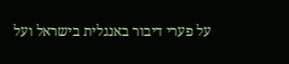על פערי דיבור באנגלית בישראל ועל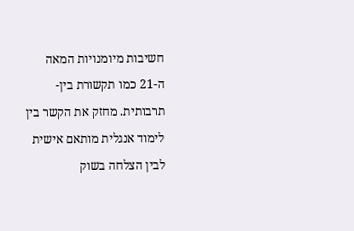חשיבות מיומנויות המאה ה-21 כמו תקשורת בין-תרבותית. מחזק את הקשר בין לימוד אנגלית מותאם אישית לבין הצלחה בשוק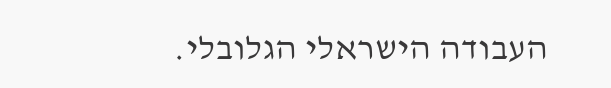העבודה הישראלי הגלובלי.